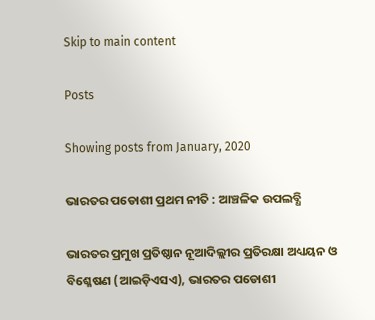Skip to main content

Posts

Showing posts from January, 2020

ଭାରତର ପଡୋଶୀ ପ୍ରଥମ ନୀତି : ଆଞ୍ଚଳିକ ଉପଲବ୍ଧି

ଭାରତର ପ୍ରମୁଖ ପ୍ରତିଷ୍ଠାନ ନୂଆଦିଲ୍ଲୀର ପ୍ରତିରକ୍ଷା ଅଧ୍ୟୟନ ଓ ବିଶ୍ଳେଷଣ (ଆଇଡ଼ିଏସଏ), ଭାରତର ପଡୋଶୀ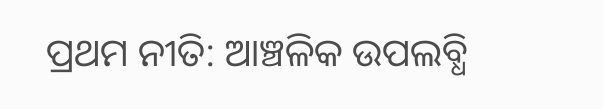ପ୍ରଥମ ନୀତି: ଆଞ୍ଚଳିକ ଉପଲବ୍ଧି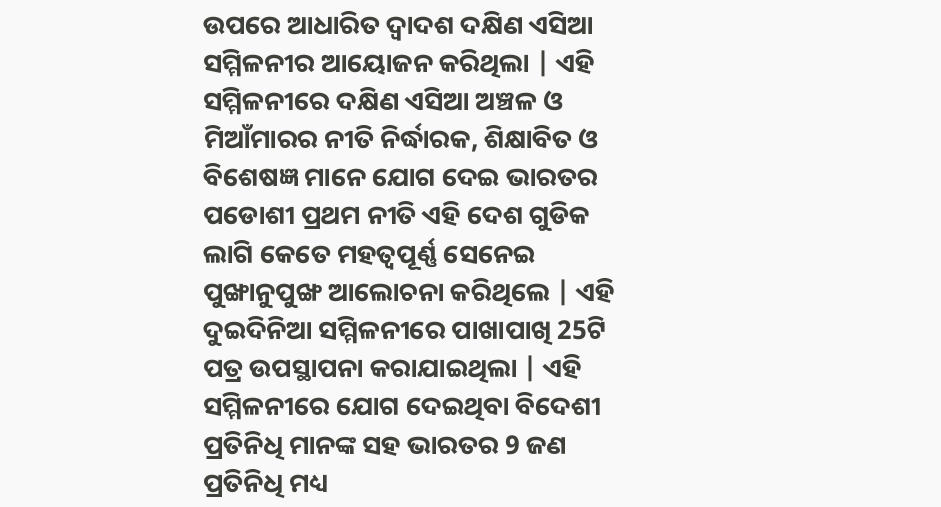ଉପରେ ଆଧାରିତ ଦ୍ଵାଦଶ ଦକ୍ଷିଣ ଏସିଆ ସମ୍ମିଳନୀର ଆୟୋଜନ କରିଥିଲା | ଏହି ସମ୍ମିଳନୀରେ ଦକ୍ଷିଣ ଏସିଆ ଅଞ୍ଚଳ ଓ ମିଆଁମାରର ନୀତି ନିର୍ଦ୍ଧାରକ, ଶିକ୍ଷାବିତ ଓ ବିଶେଷଜ୍ଞ ମାନେ ଯୋଗ ଦେଇ ଭାରତର ପଡୋଶୀ ପ୍ରଥମ ନୀତି ଏହି ଦେଶ ଗୁଡିକ ଲାଗି କେତେ ମହତ୍ବପୂର୍ଣ୍ଣ ସେନେଇ ପୁଙ୍ଖାନୁପୁଙ୍ଖ ଆଲୋଚନା କରିଥିଲେ | ଏହି ଦୁଇଦିନିଆ ସମ୍ମିଳନୀରେ ପାଖାପାଖି 25ଟି ପତ୍ର ଉପସ୍ଥାପନା କରାଯାଇଥିଲା | ଏହି ସମ୍ମିଳନୀରେ ଯୋଗ ଦେଇଥିବା ବିଦେଶୀ ପ୍ରତିନିଧି ମାନଙ୍କ ସହ ଭାରତର 9 ଜଣ ପ୍ରତିନିଧି ମଧ୍ୟ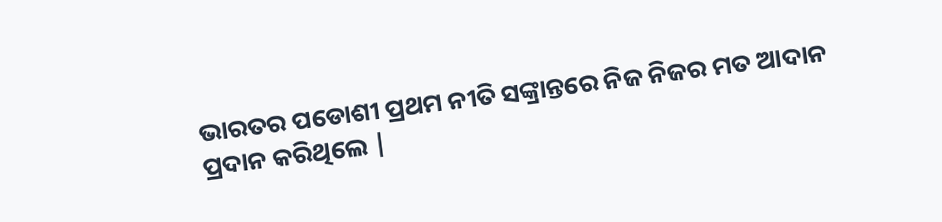ଭାରତର ପଡୋଶୀ ପ୍ରଥମ ନୀତି ସଙ୍କ୍ରାନ୍ତରେ ନିଜ ନିଜର ମତ ଆଦାନ ପ୍ରଦାନ କରିଥିଲେ |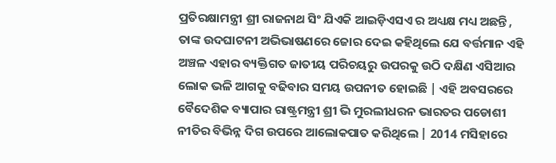ପ୍ରତିରକ୍ଷାମନ୍ତ୍ରୀ ଶ୍ରୀ ରାଜନାଥ ସିଂ ଯିଏକି ଆଇଡ଼ିଏସଏ ର ଅଧ୍ୟକ୍ଷ ମଧ୍ୟ ଅଛନ୍ତି , ତାଙ୍କ ଉଦଘାଟନୀ ଅଭିଭାଷଣରେ ଜୋର ଦେଇ କହିଥିଲେ ଯେ ବର୍ତ୍ତମାନ ଏହି ଅଞ୍ଚଳ ଏହାର ବ୍ୟକ୍ତିଗତ ଜାତୀୟ ପରିଚୟରୁ ଉପରକୁ ଉଠି ଦକ୍ଷିଣ ଏସିଆର ଲୋକ ଭଳି ଆଗକୁ ବଢିବାର ସମୟ ଉପନୀତ ହୋଇଛି | ଏହି ଅବସରରେ ବୈଦେଶିକ ବ୍ୟାପାର ରାଷ୍ଟ୍ରମନ୍ତ୍ରୀ ଶ୍ରୀ ଭି ମୁରଲୀଧରନ ଭାରତର ପଡୋଶୀ ନୀତିର ବିଭିନ୍ନ ଦିଗ ଉପରେ ଆଲୋକପାତ କରିଥିଲେ | 2014 ମସିହାରେ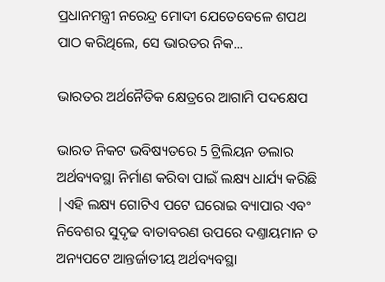ପ୍ରଧାନମନ୍ତ୍ରୀ ନରେନ୍ଦ୍ର ମୋଦୀ ଯେତେବେଳେ ଶପଥ ପାଠ କରିଥିଲେ, ସେ ଭାରତର ନିକ...

ଭାରତର ଅର୍ଥନୈତିକ କ୍ଷେତ୍ରରେ ଆଗାମି ପଦକ୍ଷେପ

ଭାରତ ନିକଟ ଭବିଷ୍ୟତରେ 5 ଟ୍ରିଲିୟନ ଡଲାର ଅର୍ଥବ୍ୟବସ୍ଥା ନିର୍ମାଣ କରିବା ପାଇଁ ଲକ୍ଷ୍ୟ ଧାର୍ଯ୍ୟ କରିଛି |ଏହି ଲକ୍ଷ୍ୟ ଗୋଟିଏ ପଟେ ଘରୋଇ ବ୍ୟାପାର ଏବଂ ନିବେଶର ସୁଦୃଢ ବାତାବରଣ ଉପରେ ଦଣ୍ତାୟମାନ ତ ଅନ୍ୟପଟେ ଆନ୍ତର୍ଜାତୀୟ ଅର୍ଥବ୍ୟବସ୍ଥା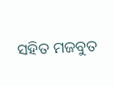ସହିତ ମଜବୁତ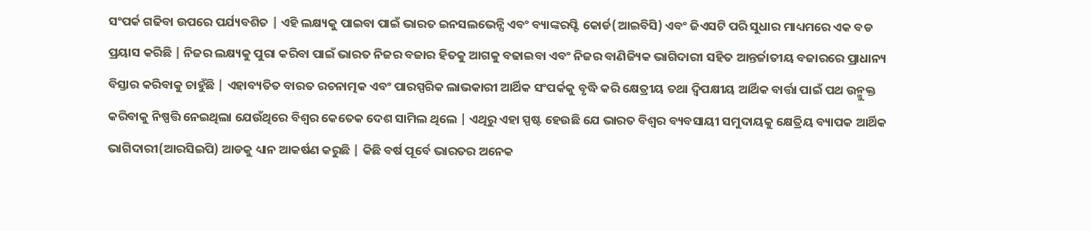ସଂପର୍କ ଗଢିବା ଉପରେ ପର୍ଯ୍ୟବଶିତ | ଏହି ଲକ୍ଷ୍ୟକୁ ପାଇବା ପାଇଁ ଭାରତ ଇନସଲଭେନ୍ସି ଏବଂ ବ୍ୟାଙ୍କରପ୍ଟି କୋର୍ଡ(ଆଇବିସି) ଏବଂ ଜିଏସଟି ପରି ସୁଧାର ମାଧ୍ୟମରେ ଏକ ବଡ ପ୍ରୟାସ କରିଛି | ନିଜର ଲକ୍ଷ୍ୟକୁ ପୁରା କରିବା ପାଇଁ ଭାରତ ନିଜର ବଜାର ହିତକୁ ଆଗକୁ ବଢାଇବା ଏବଂ ନିଜର ବାଣିଜ୍ୟିକ ଭାଗିଦାରୀ ସହିତ ଆନ୍ତର୍ଜାତୀୟ ବଜାରରେ ପ୍ରାଧାନ୍ୟ ବିସ୍ତାର କରିବାକୁ ଚାହୁଁଛି | ଏହାବ୍ୟତିତ ବାରତ ରଚନାତ୍ମକ ଏବଂ ପାରସ୍ପରିକ ଲାଭକାରୀ ଆର୍ଥିକ ସଂପର୍କକୁ ବୃଦ୍ଧି କରି କ୍ଷେତ୍ରୀୟ ତଥା ଦ୍ଵିପକ୍ଷୀୟ ଆର୍ଥିକ ବାର୍ତ୍ତା ପାଇଁ ପଥ ଉନ୍ମୁକ୍ତ କରିବାକୁ ନିଷ୍ପତ୍ତି ନେଇଥିଲା ଯେଉଁଥିରେ ବିଶ୍ଵର କେତେକ ଦେଶ ସାମିଲ ଥିଲେ | ଏଥିରୁ ଏହା ସ୍ପଷ୍ଟ ହେଉଛି ଯେ ଭାରତ ବିଶ୍ଵର ବ୍ୟବସାୟୀ ସମୁଦାୟକୁ କ୍ଷେତ୍ରିୟ ବ୍ୟାପକ ଆର୍ଥିକ ଭାଗିଦାରୀ(ଆରସିଇପି) ଆଡକୁ ଧ୍ୟାନ ଆକର୍ଷଣ କରୁଛି | କିଛି ବର୍ଷ ପୂର୍ବେ ଭାରତର ଅନେକ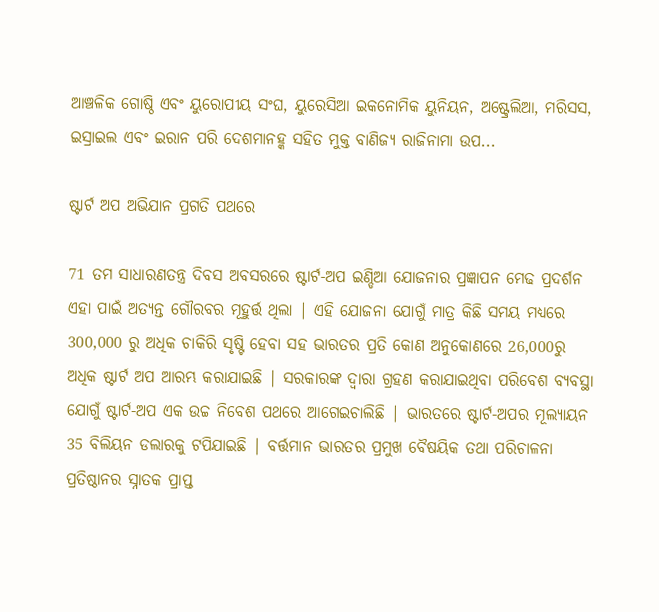ଆଞ୍ଚଳିକ ଗୋଷ୍ଠି ଏବଂ ୟୁରୋପୀୟ ସଂଘ, ୟୁରେସିଆ ଇକନୋମିକ ୟୁନିୟନ, ଅଷ୍ଟ୍ରେଲିଆ, ମରିସସ, ଇସ୍ରାଇଲ ଏବଂ ଇରାନ ପରି ଦେଶମାନହ୍କ ସହିତ ମୁକ୍ତ ବାଣିଜ୍ୟ ରାଜିନାମା ଉପ...

ଷ୍ଟାର୍ଟ ଅପ ଅଭିଯାନ ପ୍ରଗତି ପଥରେ

71 ତମ ସାଧାରଣତନ୍ତ୍ର ଦିବସ ଅବସରରେ ଷ୍ଟାର୍ଟ-ଅପ ଇଣ୍ଡିଆ ଯୋଜନାର ପ୍ରଜ୍ଞାପନ ମେଢ ପ୍ରଦର୍ଶନ ଏହା ପାଇଁ ଅତ୍ୟନ୍ତ ଗୌରବର ମୂହୁର୍ତ୍ତ ଥିଲା | ଏହି ଯୋଜନା ଯୋଗୁଁ ମାତ୍ର କିଛି ସମୟ ମଧ୍ୟରେ 300,000 ରୁ ଅଧିକ ଚାକିରି ସୃଷ୍ଟି ହେବା ସହ ଭାରତର ପ୍ରତି କୋଣ ଅନୁକୋଣରେ 26,000ରୁ ଅଧିକ ଷ୍ଟାର୍ଟ ଅପ ଆରମ୍ଭ କରାଯାଇଛି | ସରକାରଙ୍କ ଦ୍ଵାରା ଗ୍ରହଣ କରାଯାଇଥିବା ପରିବେଶ ବ୍ୟବସ୍ଥା ଯୋଗୁଁ ଷ୍ଟାର୍ଟ-ଅପ ଏକ ଉଚ୍ଚ ନିବେଶ ପଥରେ ଆଗେଇଚାଲିଛି | ଭାରତରେ ଷ୍ଟାର୍ଟ-ଅପର ମୂଲ୍ୟାୟନ 35 ବିଲିୟନ ଡଲାରକୁ ଟପିଯାଇଛି | ବର୍ତ୍ତମାନ ଭାରତର ପ୍ରମୁଖ ବୈଷୟିକ ତଥା ପରିଚାଳନା ପ୍ରତିଷ୍ଠାନର ସ୍ନାତକ ପ୍ରାପ୍ତ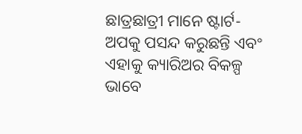ଛାତ୍ରଛାତ୍ରୀ ମାନେ ଷ୍ଟାର୍ଟ-ଅପକୁ ପସନ୍ଦ କରୁଛନ୍ତି ଏବଂ ଏହାକୁ କ୍ୟାରିଅର ବିକଳ୍ପ ଭାବେ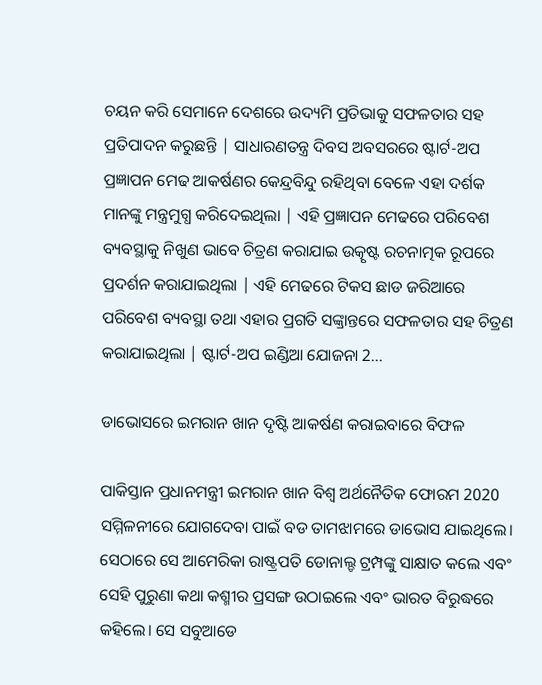ଚୟନ କରି ସେମାନେ ଦେଶରେ ଉଦ୍ୟମି ପ୍ରତିଭାକୁ ସଫଳତାର ସହ ପ୍ରତିପାଦନ କରୁଛନ୍ତି | ସାଧାରଣତନ୍ତ୍ର ଦିବସ ଅବସରରେ ଷ୍ଟାର୍ଟ-ଅପ ପ୍ରଜ୍ଞାପନ ମେଢ ଆକର୍ଷଣର କେନ୍ଦ୍ରବିନ୍ଦୁ ରହିଥିବା ବେଳେ ଏହା ଦର୍ଶକ ମାନଙ୍କୁ ମନ୍ତ୍ରମୁଗ୍ଧ କରିଦେଇଥିଲା | ଏହି ପ୍ରଜ୍ଞାପନ ମେଢରେ ପରିବେଶ ବ୍ୟବସ୍ଥାକୁ ନିଖୁଣ ଭାବେ ଚିତ୍ରଣ କରାଯାଇ ଉତ୍କୃଷ୍ଟ ରଚନାତ୍ମକ ରୂପରେ ପ୍ରଦର୍ଶନ କରାଯାଇଥିଲା | ଏହି ମେଢରେ ଟିକସ ଛାଡ ଜରିଆରେ ପରିବେଶ ବ୍ୟବସ୍ଥା ତଥା ଏହାର ପ୍ରଗତି ସଙ୍କ୍ରାନ୍ତରେ ସଫଳତାର ସହ ଚିତ୍ରଣ କରାଯାଇଥିଲା | ଷ୍ଟାର୍ଟ-ଅପ ଇଣ୍ଡିଆ ଯୋଜନା 2...

ଡାଭୋସରେ ଇମରାନ ଖାନ ଦୃଷ୍ଟି ଆକର୍ଷଣ କରାଇବାରେ ବିଫଳ

ପାକିସ୍ତାନ ପ୍ରଧାନମନ୍ତ୍ରୀ ଇମରାନ ଖାନ ବିଶ୍ୱ ଅର୍ଥନୈତିକ ଫୋରମ 2020 ସମ୍ମିଳନୀରେ ଯୋଗଦେବା ପାଇଁ ବଡ ତାମଝାମରେ ଡାଭୋସ ଯାଇଥିଲେ। ସେଠାରେ ସେ ଆମେରିକା ରାଷ୍ଟ୍ରପତି ଡୋନାଲ୍ଡ ଟ୍ରମ୍ପଙ୍କୁ ସାକ୍ଷାତ କଲେ ଏବଂ ସେହି ପୁରୁଣା କଥା କଶ୍ମୀର ପ୍ରସଙ୍ଗ ଉଠାଇଲେ ଏବଂ ଭାରତ ବିରୁଦ୍ଧରେ କହିଲେ। ସେ ସବୁଆଡେ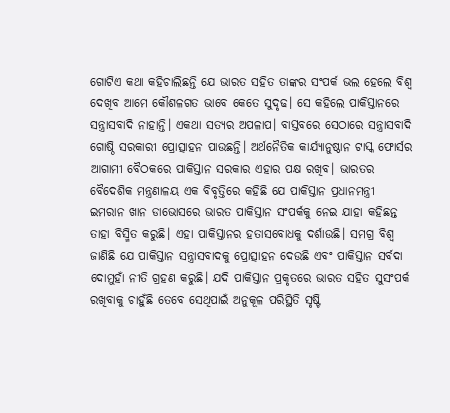ଗୋଟିଏ କଥା କହିଚାଲିଛନ୍ତି ଯେ ଭାରତ ସହିତ ତାଙ୍କର ସଂପର୍କ ଭଲ ହେଲେ ବିଶ୍ୱ ଦେଖିବ ଆମେ କୌଶଳଗତ ଭାବେ କେତେ ସୁଦୃଢ। ସେ କହିଲେ ପାକିସ୍ତାନରେ ସନ୍ତ୍ରାସବାଦି ନାହାନ୍ତି। ଏକଥା ସତ୍ୟର ଅପଳାପ। ବାସ୍ତବରେ ସେଠାରେ ସନ୍ତ୍ରାସବାଦି ଗୋଷ୍ଠି ସରକାରୀ ପ୍ରୋତ୍ସାହନ ପାଉଛନ୍ତି। ଅର୍ଥନୈତିକ କାର୍ଯ୍ୟାନୁଷ୍ଠାନ ଟାସ୍କ ଫୋର୍ସର ଆଗାମୀ ବୈଠକରେ ପାକିସ୍ତାନ ସରକାର ଏହାର ପକ୍ଷ ରଖିବ। ଭାରତର ବୈଦେଶିକ ମନ୍ତ୍ରଣାଳୟ ଏକ ବିବୃତ୍ତିରେ କହିଛି ଯେ ପାକିସ୍ତାନ ପ୍ରଧାନମନ୍ତ୍ରୀ ଇମରାନ ଖାନ ଡାଭୋସରେ ଭାରତ ପାକିସ୍ତାନ ସଂପର୍କକୁ ନେଇ ଯାହା କହିଛନ୍ତ ତାହା ବିସ୍ମିତ କରୁଛି। ଏହା ପାକିସ୍ତାନର ହତାସବୋଧକୁ ଦର୍ଶାଉଛି। ସମଗ୍ର ବିଶ୍ୱ ଜାଣିଛି ଯେ ପାକିସ୍ତାନ ସନ୍ତ୍ରାସବାଦକୁ ପ୍ରୋତ୍ସାହନ ଦେଉଛି ଏବଂ ପାକିସ୍ତାନ ସର୍ବଦା ଦୋମୁହାଁ ନୀତି ଗ୍ରହଣ କରୁଛି। ଯଦି ପାକିସ୍ତାନ ପ୍ରକୃତରେ ଭାରତ ସହିତ ସୁସଂପର୍କ ରଖିବାକୁ ଚାହୁଁଛି ତେବେ ସେଥିପାଇଁ ଅନୁକୂଳ ପରିସ୍ଥିତି ସୃଷ୍ଟି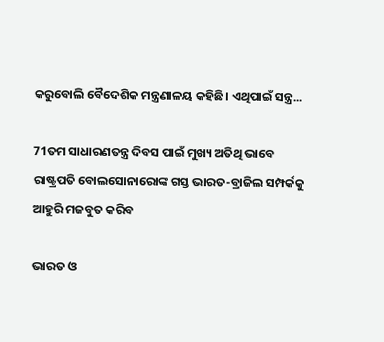କରୁବୋଲି ବୈଦେଶିକ ମନ୍ତ୍ରଣାଳୟ କହିଛି। ଏଥିପାଇଁ ସନ୍ତ୍ର...

71ତମ ସାଧାରଣତନ୍ତ୍ର ଦିବସ ପାଇଁ ମୁଖ୍ୟ ଅତିଥି ଭାବେ ରାଷ୍ଟ୍ରପତି ବୋଲସୋନାରୋଙ୍କ ଗସ୍ତ ଭାରତ-ବ୍ରାଜିଲ ସମ୍ପର୍କକୁ ଆହୁରି ମଜବୁତ କରିବ

ଭାରତ ଓ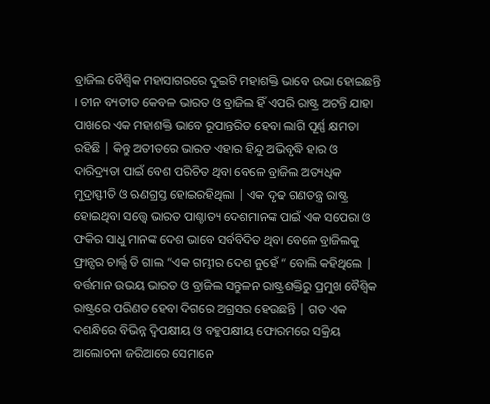ବ୍ରାଜିଲ ବୈଶ୍ଵିକ ମହାସାଗରରେ ଦୁଇଟି ମହାଶକ୍ତି ଭାବେ ଉଭା ହୋଇଛନ୍ତି । ଚୀନ ବ୍ୟତୀତ କେବଳ ଭାରତ ଓ ବ୍ରାଜିଲ ହିଁ ଏପରି ରାଷ୍ଟ୍ର ଅଟନ୍ତି ଯାହା ପାଖରେ ଏକ ମହାଶକ୍ତି ଭାବେ ରୂପାନ୍ତରିତ ହେବା ଲାଗି ପୂର୍ଣ୍ଣ କ୍ଷମତା ରହିଛି | କିନ୍ତୁ ଅତୀତରେ ଭାରତ ଏହାର ହିନ୍ଦୁ ଅଭିବୃଦ୍ଧି ହାର ଓ ଦାରିଦ୍ର୍ୟତା ପାଇଁ ବେଶ ପରିଚିତ ଥିବା ବେଳେ ବ୍ରାଜିଲ ଅତ୍ୟଧିକ ମୁଦ୍ରାସ୍ଫୀତି ଓ ଋଣଗ୍ରସ୍ତ ହୋଇରହିଥିଲା | ଏକ ଦୃଢ ଗଣତନ୍ତ୍ର ରାଷ୍ଟ୍ର ହୋଇଥିବା ସତ୍ତ୍ୱେ ଭାରତ ପାଶ୍ଚାତ୍ୟ ଦେଶମାନଙ୍କ ପାଇଁ ଏକ ସପେରା ଓ ଫକିର ସାଧୁ ମାନଙ୍କ ଦେଶ ଭାବେ ସର୍ବବିଦିତ ଥିବା ବେଳେ ବ୍ରାଜିଲକୁ ଫ୍ରାନ୍ସର ଚାର୍ଲ୍ସ ଡି ଗାଲ “ଏକ ଗମ୍ଭୀର ଦେଶ ନୁହେଁ “ ବୋଲି କହିଥିଲେ | ବର୍ତ୍ତମାନ ଉଭୟ ଭାରତ ଓ ବ୍ରାଜିଲ ସନ୍ତୁଳନ ରାଷ୍ଟ୍ରଶକ୍ତିରୁ ପ୍ରମୁଖ ବୈଶ୍ଵିକ ରାଷ୍ଟ୍ରରେ ପରିଣତ ହେବା ଦିଗରେ ଅଗ୍ରସର ହେଉଛନ୍ତି | ଗତ ଏକ ଦଶନ୍ଧିରେ ବିଭିନ୍ନ ଦ୍ଵିପକ୍ଷୀୟ ଓ ବହୁପକ୍ଷୀୟ ଫୋରମରେ ସକ୍ରିୟ ଆଲୋଚନା ଜରିଆରେ ସେମାନେ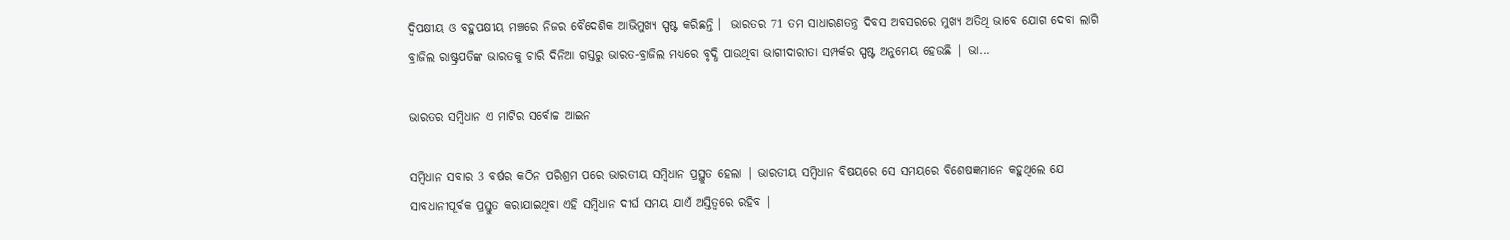ଦ୍ଵିପକ୍ଷୀୟ ଓ ବହୁପକ୍ଷୀୟ ମଞ୍ଚରେ ନିଜର ବୈଦେଶିକ ଆଭିମୁଖ୍ୟ ସ୍ପଷ୍ଟ କରିଛନ୍ତି ।  ଭାରତର 71 ତମ ସାଧାରଣତନ୍ତ୍ର ଦିବସ ଅବସରରେ ମୁଖ୍ୟ ଅତିଥି ଭାବେ ଯୋଗ ଦେବା ଲାଗି ବ୍ରାଜିଲ ରାଷ୍ଟ୍ରପତିଙ୍କ ଭାରତକୁ ଚାରି ଦିନିଆ ଗସ୍ତରୁ ଭାରତ-ବ୍ରାଜିଲ ମଧ୍ୟରେ ବୃଦ୍ଧି ପାଉଥିବା ଭାଗୀଦାରୀତା ସମ୍ପର୍କର ସ୍ପଷ୍ଟ ଅନୁମେୟ ହେଉଛି | ଭା...

ଭାରତର ସମ୍ବିଧାନ ଏ ମାଟିର ସର୍ବୋଚ୍ଚ ଆଇନ

ସମ୍ବିଧାନ ସବାର 3 ବର୍ଷର କଠିନ ପରିଶ୍ରମ ପରେ ଭାରତୀୟ ସମ୍ବିଧାନ ପ୍ରସ୍ଥୁତ ହେଲା | ଭାରତୀୟ ସମ୍ବିଧାନ ବିଷୟରେ ସେ ସମୟରେ ବିଶେଷଜ୍ଞମାନେ କହୁଥିଲେ ଯେ ସାବଧାନୀପୂର୍ବକ ପ୍ରସ୍ତୁତ କରାଯାଇଥିବା ଏହି ସମ୍ବିଧାନ ଦୀର୍ଘ ସମୟ ଯାଏଁ ଅସ୍ତିତ୍ବରେ ରହିବ |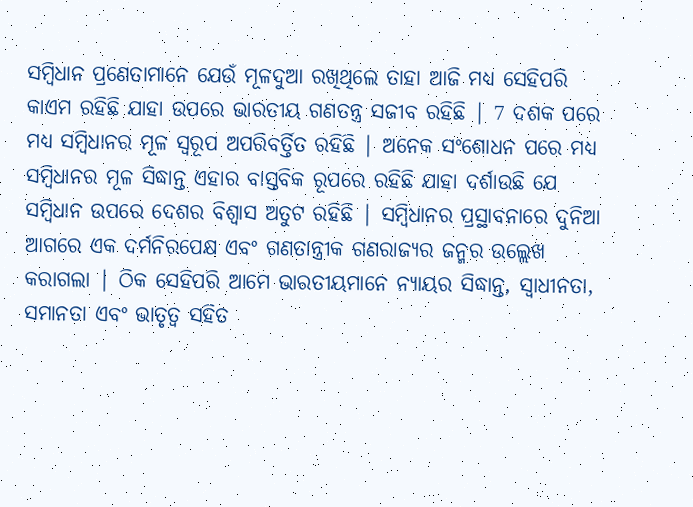ସମ୍ବିଧାନ ପ୍ରଣେତାମାନେ ଯେଉଁ ମୂଳଦୁଆ ରଖିଥିଲେ ତାହା ଆଜି ମଧ୍ଯ ସେହିପରି କାଏମ ରହିଛି ଯାହା ଉପରେ ଭାରତୀୟ ଗଣତନ୍ତ୍ର ସଜୀବ ରହିଛି | 7 ଦଶକ ପରେ ମଧ୍ୟ ସମ୍ବିଧାନର ମୂଳ ସ୍ବରୂପ ଅପରିବର୍ତ୍ତିତ ରହିଛି | ଅନେକ ସଂଶୋଧନ ପରେ ମଧ୍ୟ ସମ୍ବିଧାନର ମୂଳ ସିଦ୍ଧାନ୍ତ ଏହାର ବାସ୍ତବିକ ରୂପରେ ରହିଛି ଯାହା ଦର୍ଶାଉଛି ଯେ ସମ୍ବିଧାନ ଉପରେ ଦେଶର ବିଶ୍ବାସ ଅତୁଟ ରହିଛି | ସମ୍ବିଧାନର ପ୍ରସ୍ଥାବନାରେ ଦୁନିଆ ଆଗରେ ଏକ ଦର୍ମନିରପେକ୍ଷ ଏବଂ ଗଣତାନ୍ତ୍ରୀକ ଗଣରାଜ୍ୟର ଜନ୍ମର ଉଲ୍ଲେଖ କରାଗଲା | ଠିକ ସେହିପରି ଆମେ ଭାରତୀୟମାନେ ନ୍ୟାୟର ସିଦ୍ଧାନ୍ତ, ସ୍ବାଧୀନତା, ସମାନତା ଏବଂ ଭାତୃତ୍ବ ସହିତ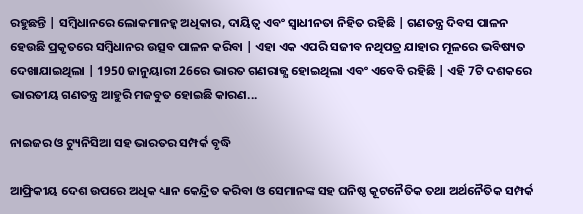ରହୁଛନ୍ତି | ସମ୍ବିଧାନରେ ଲୋକମାନହ୍କ ଅଧିକାର, ଦାୟିତ୍ବ ଏବଂ ସ୍ବାଧୀନତା ନିହିତ ରହିଛି | ଗଣତନ୍ତ୍ର ଦିବସ ପାଳନ ହେଉଛି ପ୍ରକୃତରେ ସମ୍ବିଧାନର ଉତ୍ସବ ପାଳନ କରିବା | ଏହା ଏକ ଏପରି ସଜୀବ ନଥିପତ୍ର ଯାହାର ମୂଳରେ ଭବିଷ୍ୟତ ଦେଖାଯାଇଥିଲା | 1950 ଜାନୁୟାରୀ 26ରେ ଭାରତ ଗଣରାଜ୍ଯ ହୋଇଥିଲା ଏବଂ ଏବେବି ରହିଛି | ଏହି 7ଟି ଦଶକରେ ଭାରତୀୟ ଗଣତନ୍ତ୍ର ଆହୁରି ମଜବୁତ ହୋଇଛି କାରଣ...

ନାଇଜର ଓ ଟ୍ୟୁନିସିଆ ସହ ଭାରତର ସମ୍ପର୍କ ବୃଦ୍ଧି

ଆଫ୍ରିକୀୟ ଦେଶ ଉପରେ ଅଧିକ ଧ୍ୟାନ କେନ୍ଦ୍ରିତ କରିବା ଓ ସେମାନଙ୍କ ସହ ଘନିଷ୍ଠ କୂଟନୈତିକ ତଥା ଅର୍ଥନୈତିକ ସମ୍ପର୍କ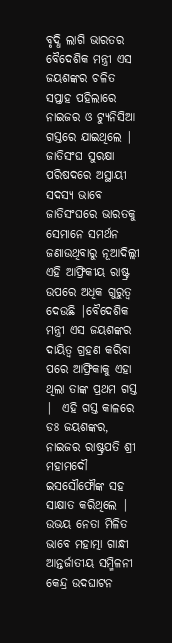ବୃଦ୍ଧି ଲାଗି ଭାରତର ବୈଦେଶିକ ମନ୍ତ୍ରୀ ଏସ ଜୟଶଙ୍କର ଚଳିତ ସପ୍ତାହ ପହିଲାରେ ନାଇଜର ଓ ଟ୍ୟୁନିସିଆ ଗସ୍ତରେ ଯାଇଥିଲେ | ଜାତିସଂଘ ସୁରକ୍ଷା ପରିଷଦରେ ଅସ୍ଥାୟୀ ସଦସ୍ୟ ଭାବେ ଜାତିସଂଘରେ ଭାରତକୁ ସେମାନେ ସମର୍ଥନ ଜଣାଉଥିବାରୁ ନୂଆଦିଲ୍ଲୀ ଏହି ଆଫ୍ରିକୀୟ ରାଷ୍ଟ୍ର ଉପରେ ଅଧିକ ଗୁରୁତ୍ଵ ଦେଉଛି |ବୈଦେଶିକ ମନ୍ତ୍ରୀ ଏସ ଜୟଶଙ୍କର ଦାୟିତ୍ଵ ଗ୍ରହଣ କରିବା ପରେ ଆଫ୍ରିକାକୁ ଏହା ଥିଲା ତାଙ୍କ ପ୍ରଥମ ଗସ୍ତ |  ଏହି ଗସ୍ତ କାଳରେ ଡଃ ଜୟଶଙ୍କର, ନାଇଜର ରାଷ୍ଟ୍ରପତି ଶ୍ରୀ ମହାମଦୌ ଇସସୌଫୌଙ୍କ ସହ ସାକ୍ଷାତ କରିଥିଲେ | ଉଭୟ ନେତା ମିଳିତ ଭାବେ ମହାତ୍ମା ଗାନ୍ଧୀ ଆନ୍ତର୍ଜାତୀୟ ସମ୍ମିଳନୀ କେନ୍ଦ୍ର ଉଦଘାଟନ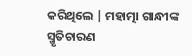କରିଥିଲେ | ମହାତ୍ମା ଗାନ୍ଧୀଙ୍କ ସ୍ମୃତିଚାରଣ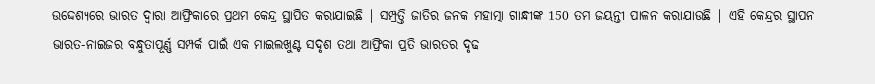ଉଦ୍ଦେଶ୍ୟରେ ଭାରତ ଦ୍ଵାରା ଆଫ୍ରିକାରେ ପ୍ରଥମ କେନ୍ଦ୍ର ସ୍ଥାପିତ କରାଯାଇଛି | ସମ୍ପ୍ରତ୍ତି ଜାତିର ଜନକ ମହାତ୍ମା ଗାନ୍ଧୀଙ୍କ 150 ତମ ଜୟନ୍ତୀ ପାଳନ କରାଯାଉଛି | ଏହି କେନ୍ଦ୍ରର ସ୍ଥାପନ ଭାରତ-ନାଇଜର ବନ୍ଧୁତାପୂର୍ଣ୍ଣ ସମ୍ପର୍କ ପାଇଁ ଏକ ମାଇଲଖୁଣ୍ଟ ସଦୃଶ ତଥା ଆଫ୍ରିକା ପ୍ରତି ଭାରତର ଦୃଢ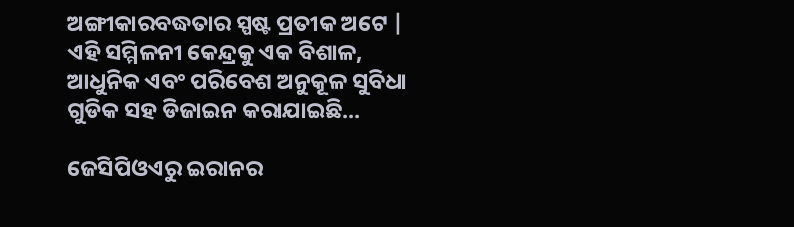ଅଙ୍ଗୀକାରବଦ୍ଧତାର ସ୍ପଷ୍ଟ ପ୍ରତୀକ ଅଟେ | ଏହି ସମ୍ମିଳନୀ କେନ୍ଦ୍ରକୁ ଏକ ବିଶାଳ, ଆଧୁନିକ ଏବଂ ପରିବେଶ ଅନୁକୂଳ ସୁବିଧା ଗୁଡିକ ସହ ଡିଜାଇନ କରାଯାଇଛି...

ଜେସିପିଓଏରୁ ଇରାନର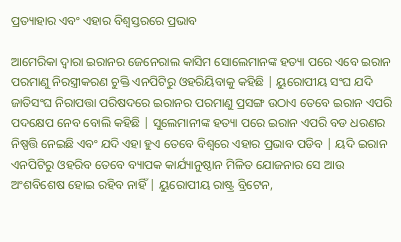ପ୍ରତ୍ୟାହାର ଏବଂ ଏହାର ବିଶ୍ଵସ୍ତରରେ ପ୍ରଭାବ

ଆମେରିକା ଦ୍ଵାରା ଇରାନର ଜେନେରାଲ କାସିମ ସୋଲେମାନଙ୍କ ହତ୍ୟା ପରେ ଏବେ ଇରାନ ପରମାଣୁ ନିରସ୍ତ୍ରୀକରଣ ଚୁକ୍ତି ଏନପିଟିରୁ ଓହରିୟିବାକୁ କହିଛି | ୟୁରୋପୀୟ ସଂଘ ଯଦି ଜାତିସଂଘ ନିରାପତ୍ତା ପରିଷଦରେ ଇରାନର ପରମାଣୁ ପ୍ରସଙ୍ଗ ଉଠାଏ ତେବେ ଇରାନ ଏପରି ପଦକ୍ଷେପ ନେବ ବୋଲି କହିଛି | ସୁଲେମାନୀଙ୍କ ହତ୍ୟା ପରେ ଇରାନ ଏପରି ବଡ ଧରଣର ନିଷ୍ପତ୍ତି ନେଇଛି ଏବଂ ଯଦି ଏହା ହୁଏ ତେବେ ବିଶ୍ଵରେ ଏହାର ପ୍ରଭାବ ପଡିବ | ୟଦି ଇରାନ ଏନପିଟିରୁ ଓହରିବ ତେବେ ବ୍ୟାପକ କାର୍ଯ୍ୟାନୁଷ୍ଠାନ ମିଳିତ ଯୋଜନାର ସେ ଆଉ ଅଂଶବିଶେଷ ହୋଇ ରହିବ ନାହିଁ | ୟୁରୋପୀୟ ରାଷ୍ଟ୍ର ବ୍ରିଟେନ,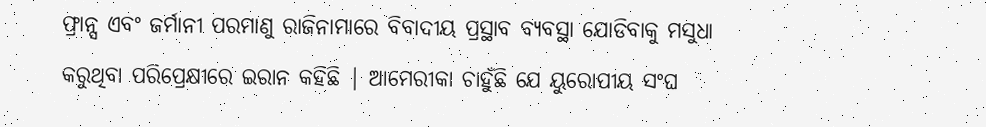ଫ୍ରାନ୍ସ ଏବଂ ଜର୍ମାନୀ ପରମାଣୁ ରାଜିନାମାରେ ବିବାଦୀୟ ପ୍ରସ୍ଥାବ ବ୍ୟବସ୍ଥା ଯୋଡିବାକୁ ମସୁଧା କରୁଥିବା ପରିପ୍ରେକ୍ଷୀରେ ଇରାନ କହିଛି | ଆମେରୀକା ଚାହୁଁଛି ଯେ ୟୁରୋପୀୟ ସଂଘ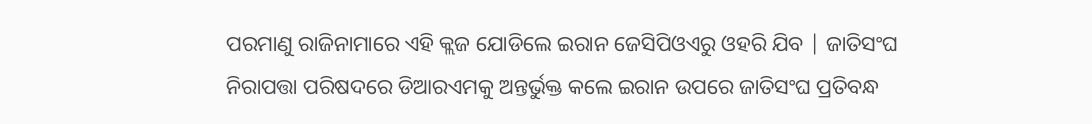ପରମାଣୁ ରାଜିନାମାରେ ଏହି କ୍ଲଜ ଯୋଡିଲେ ଇରାନ ଜେସିପିଓଏରୁ ଓହରି ଯିବ | ଜାତିସଂଘ ନିରାପତ୍ତା ପରିଷଦରେ ଡିଆରଏମକୁ ଅନ୍ତର୍ଭୁକ୍ତ କଲେ ଇରାନ ଉପରେ ଜାତିସଂଘ ପ୍ରତିବନ୍ଧ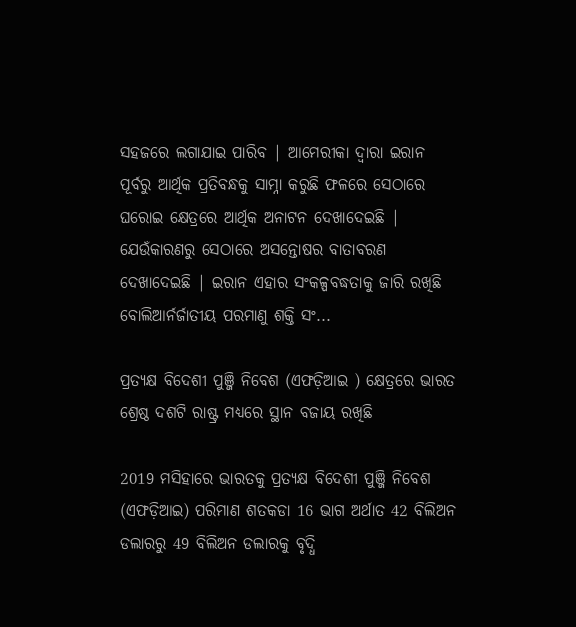ସହଜରେ ଲଗାଯାଇ ପାରିବ | ଆମେରୀକା ଦ୍ଵାରା ଇରାନ ପୂର୍ବରୁ ଆର୍ଥିକ ପ୍ରତିବନ୍ଧକୁ ସାମ୍ନା କରୁଛି ଫଳରେ ସେଠାରେ ଘରୋଇ କ୍ଷେତ୍ରରେ ଆର୍ଥିକ ଅନାଟନ ଦେଖାଦେଇଛି | ଯେଉଁକାରଣରୁ ସେଠାରେ ଅସନ୍ତୋଷର ବାତାବରଣ ଦେଖାଦେଇଛି | ଇରାନ ଏହାର ସଂକଳ୍ପବଦ୍ଧତାକୁ ଜାରି ରଖିଛି ବୋଲିଆର୍ନର୍ଜାତୀୟ ପରମାଣୁ ଶକ୍ତି ସଂ...

ପ୍ରତ୍ୟକ୍ଷ ବିଦେଶୀ ପୁଞ୍ଜି ନିବେଶ (ଏଫଡ଼ିଆଇ ) କ୍ଷେତ୍ରରେ ଭାରତ ଶ୍ରେଷ୍ଠ ଦଶଟି ରାଷ୍ଟ୍ର ମଧ୍ୟରେ ସ୍ଥାନ ବଜାୟ ରଖିଛି

2019 ମସିହାରେ ଭାରତକୁ ପ୍ରତ୍ୟକ୍ଷ ବିଦେଶୀ ପୁଞ୍ଜି ନିବେଶ (ଏଫଡ଼ିଆଇ) ପରିମାଣ ଶତକଡା 16 ଭାଗ ଅର୍ଥାତ 42 ବିଲିଅନ ଡଲାରରୁ 49 ବିଲିଅନ ଡଲାରକୁ ବୃଦ୍ଧି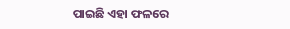ପାଇଛି ଏହା ଫଳରେ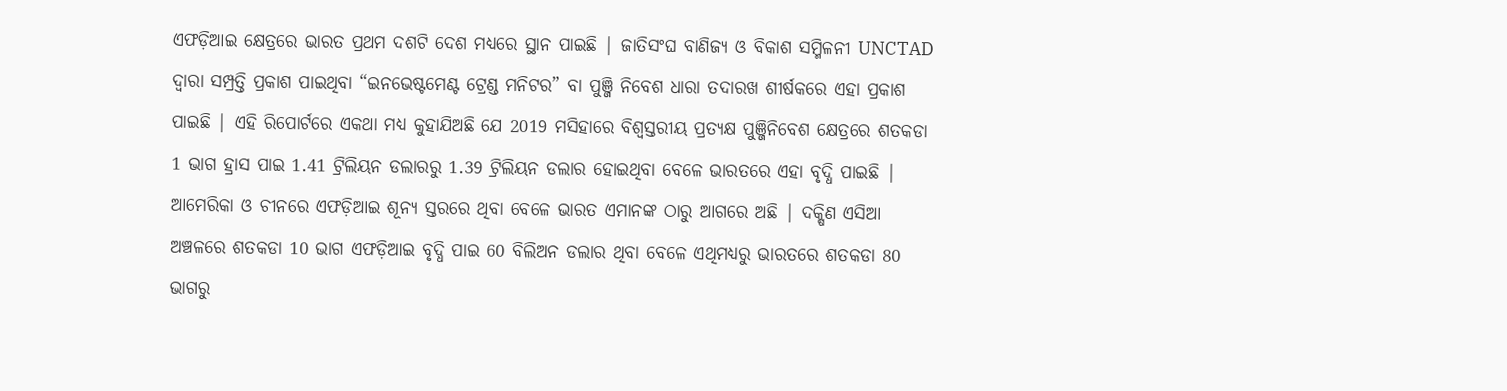ଏଫଡ଼ିଆଇ କ୍ଷେତ୍ରରେ ଭାରତ ପ୍ରଥମ ଦଶଟି ଦେଶ ମଧ୍ୟରେ ସ୍ଥାନ ପାଇଛି | ଜାତିସଂଘ ବାଣିଜ୍ୟ ଓ ବିକାଶ ସମ୍ମିଳନୀ UNCTAD ଦ୍ଵାରା ସମ୍ପ୍ରତ୍ତି ପ୍ରକାଶ ପାଇଥିବା “ଇନଭେଷ୍ଟମେଣ୍ଟ ଟ୍ରେଣ୍ଡ ମନିଟର” ବା ପୁଞ୍ଜି ନିବେଶ ଧାରା ତଦାରଖ ଶୀର୍ଷକରେ ଏହା ପ୍ରକାଶ ପାଇଛି | ଏହି ରିପୋର୍ଟରେ ଏକଥା ମଧ୍ୟ କୁହାଯିଅଛି ଯେ 2019 ମସିହାରେ ବିଶ୍ଵସ୍ତରୀୟ ପ୍ରତ୍ୟକ୍ଷ ପୁଞ୍ଜିନିବେଶ କ୍ଷେତ୍ରରେ ଶତକଡା 1 ଭାଗ ହ୍ରାସ ପାଇ 1.41 ଟ୍ରିଲିୟନ ଡଲାରରୁ 1.39 ଟ୍ରିଲିୟନ ଡଲାର ହୋଇଥିବା ବେଳେ ଭାରତରେ ଏହା ବୃଦ୍ଧି ପାଇଛି | ଆମେରିକା ଓ ଚୀନରେ ଏଫଡ଼ିଆଇ ଶୂନ୍ୟ ସ୍ତରରେ ଥିବା ବେଳେ ଭାରତ ଏମାନଙ୍କ ଠାରୁ ଆଗରେ ଅଛି | ଦକ୍ଷିଣ ଏସିଆ ଅଞ୍ଚଳରେ ଶତକଡା 10 ଭାଗ ଏଫଡ଼ିଆଇ ବୃଦ୍ଧି ପାଇ 60 ବିଲିଅନ ଡଲାର ଥିବା ବେଳେ ଏଥିମଧ୍ୟରୁ ଭାରତରେ ଶତକଡା 80 ଭାଗରୁ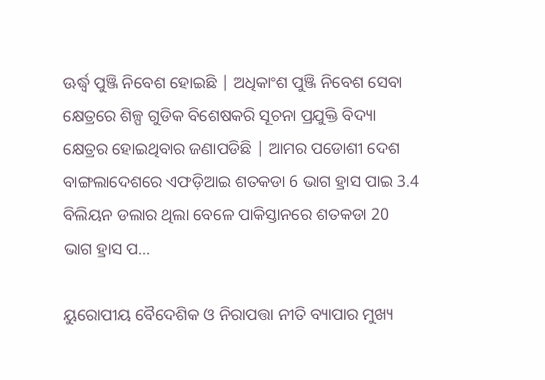ଊର୍ଦ୍ଧ୍ଵ ପୁଞ୍ଜି ନିବେଶ ହୋଇଛି | ଅଧିକାଂଶ ପୁଞ୍ଜି ନିବେଶ ସେବା କ୍ଷେତ୍ରରେ ଶିଳ୍ପ ଗୁଡିକ ବିଶେଷକରି ସୂଚନା ପ୍ରଯୁକ୍ତି ବିଦ୍ୟା କ୍ଷେତ୍ରର ହୋଇଥିବାର ଜଣାପଡିଛି | ଆମର ପଡୋଶୀ ଦେଶ ବାଙ୍ଗଲାଦେଶରେ ଏଫଡ଼ିଆଇ ଶତକଡା 6 ଭାଗ ହ୍ରାସ ପାଇ 3.4 ବିଲିୟନ ଡଲାର ଥିଲା ବେଳେ ପାକିସ୍ତାନରେ ଶତକଡା 20 ଭାଗ ହ୍ରାସ ପ...

ୟୁରୋପୀୟ ବୈଦେଶିକ ଓ ନିରାପତ୍ତା ନୀତି ବ୍ୟାପାର ମୁଖ୍ୟ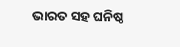ଭାରତ ସହ ଘନିଷ୍ଠ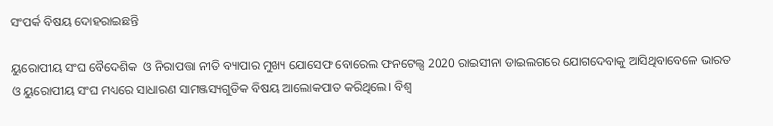ସଂପର୍କ ବିଷୟ ଦୋହରାଇଛନ୍ତି

ୟୁରୋପୀୟ ସଂଘ ବୈଦେଶିକ  ଓ ନିରାପତ୍ତା ନୀତି ବ୍ୟାପାର ମୁଖ୍ୟ ଯୋସେଫ ବୋରେଲ ଫନଟେଲ୍ସ 2020 ରାଇସୀନା ଡାଇଲଗରେ ଯୋଗଦେବାକୁ ଆସିଥିବାବେଳେ ଭାରତ ଓ ୟୁରୋପୀୟ ସଂଘ ମଧ୍ୟରେ ସାଧାରଣ ସାମଞ୍ଜସ୍ୟଗୁଡିକ ବିଷୟ ଆଲୋକପାତ କରିଥିଲେ। ବିଶ୍ୱ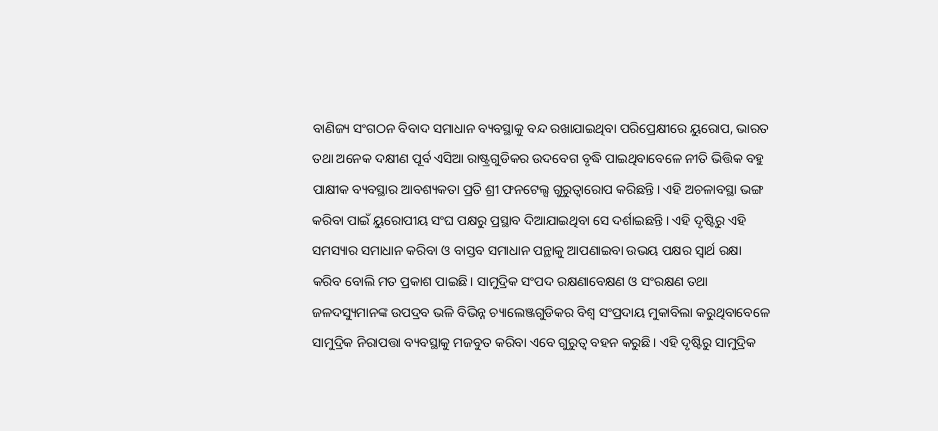ବାଣିଜ୍ୟ ସଂଗଠନ ବିବାଦ ସମାଧାନ ବ୍ୟବସ୍ଥାକୁ ବନ୍ଦ ରଖାଯାଇଥିବା ପରିପ୍ରେକ୍ଷୀରେ ୟୁରୋପ, ଭାରତ ତଥା ଅନେକ ଦକ୍ଷୀଣ ପୂର୍ବ ଏସିଆ ରାଷ୍ଟ୍ରଗୁଡିକର ଉଦବେଗ ବୃଦ୍ଧି ପାଇଥିବାବେଳେ ନୀତି ଭିତ୍ତିକ ବହୁ ପାକ୍ଷୀକ ବ୍ୟବସ୍ଥାର ଆବଶ୍ୟକତା ପ୍ରତି ଶ୍ରୀ ଫନଟେଲ୍ସ ଗୁରୁତ୍ୱାରୋପ କରିଛନ୍ତି। ଏହି ଅଚଳାବସ୍ଥା ଭଙ୍ଗ କରିବା ପାଇଁ ୟୁରୋପୀୟ ସଂଘ ପକ୍ଷରୁ ପ୍ରସ୍ଥାବ ଦିଆଯାଇଥିବା ସେ ଦର୍ଶାଇଛନ୍ତି। ଏହି ଦୃଷ୍ଟିରୁ ଏହି ସମସ୍ୟାର ସମାଧାନ କରିବା ଓ ବାସ୍ତବ ସମାଧାନ ପନ୍ଥାକୁ ଆପଣାଇବା ଉଭୟ ପକ୍ଷର ସ୍ୱାର୍ଥ ରକ୍ଷା କରିବ ବୋଲି ମତ ପ୍ରକାଶ ପାଇଛି। ସାମୁଦ୍ରିକ ସଂପଦ ରକ୍ଷଣାବେକ୍ଷଣ ଓ ସଂରକ୍ଷଣ ତଥା ଜଳଦସ୍ୟୁମାନଙ୍କ ଉପଦ୍ରବ ଭଳି ବିଭିନ୍ନ ଚ୍ୟାଲେଞ୍ଜଗୁଡିକର ବିଶ୍ୱ ସଂପ୍ରଦାୟ ମୁକାବିଲା କରୁଥିବାବେଳେ ସାମୁଦ୍ରିକ ନିରାପତ୍ତା ବ୍ୟବସ୍ଥାକୁ ମଜବୁତ କରିବା ଏବେ ଗୁରୁତ୍ୱ ବହନ କରୁଛି। ଏହି ଦୃଷ୍ଟିରୁ ସାମୁଦ୍ରିକ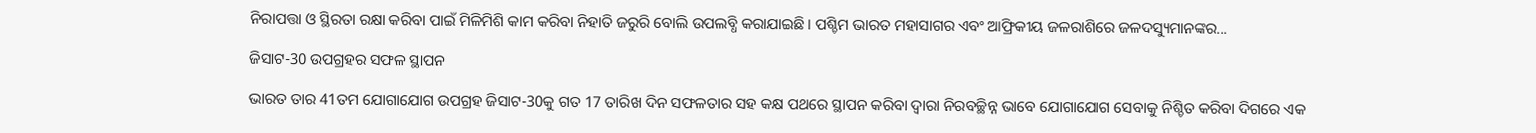ନିରାପତ୍ତା ଓ ସ୍ଥିରତା ରକ୍ଷା କରିବା ପାଇଁ ମିଳିମିଶି କାମ କରିବା ନିହାତି ଜରୁରି ବୋଲି ଉପଲବ୍ଧି କରାଯାଇଛି। ପଶ୍ଚିମ ଭାରତ ମହାସାଗର ଏବଂ ଆଫ୍ରିକୀୟ ଜଳରାଶିରେ ଜଳଦସ୍ୟୁମାନଙ୍କର...

ଜିସାଟ-30 ଉପଗ୍ରହର ସଫଳ ସ୍ଥାପନ

ଭାରତ ତାର 41ତମ ଯୋଗାଯୋଗ ଉପଗ୍ରହ ଜିସାଟ-30କୁ ଗତ 17 ତାରିଖ ଦିନ ସଫଳତାର ସହ କକ୍ଷ ପଥରେ ସ୍ଥାପନ କରିବା ଦ୍ୱାରା ନିରବଚ୍ଛିନ୍ନ ଭାବେ ଯୋଗାଯୋଗ ସେବାକୁ ନିଶ୍ଚିତ କରିବା ଦିଗରେ ଏକ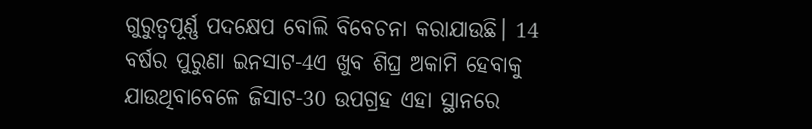ଗୁରୁତ୍ୱପୂର୍ଣ୍ଣ ପଦକ୍ଷେପ ବୋଲି ବିବେଚନା କରାଯାଉଛି। 14 ବର୍ଷର ପୁରୁଣା ଇନସାଟ-4ଏ ଖୁବ ଶିଘ୍ର ଅକାମି ହେବାକୁ ଯାଉଥିବାବେଳେ ଜିସାଟ-30 ଉପଗ୍ରହ ଏହା ସ୍ଥାନରେ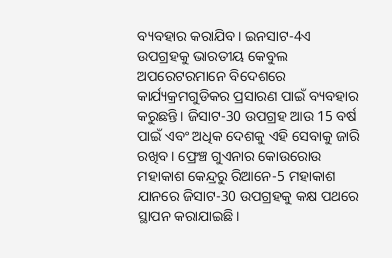ବ୍ୟବହାର କରାଯିବ। ଇନସାଟ-4ଏ ଉପଗ୍ରହକୁ ଭାରତୀୟ କେବୁଲ ଅପରେଟରମାନେ ବିଦେଶରେ କାର୍ଯ୍ୟକ୍ରମଗୁଡିକର ପ୍ରସାରଣ ପାଇଁ ବ୍ୟବହାର କରୁଛନ୍ତି। ଜିସାଟ-30 ଉପଗ୍ରହ ଆଉ 15 ବର୍ଷ ପାଇଁ ଏବଂ ଅଧିକ ଦେଶକୁ ଏହି ସେବାକୁ ଜାରି ରଖିବ। ଫ୍ରେଞ୍ଚ ଗୁଏନାର କୋଉରୋଉ ମହାକାଶ କେନ୍ଦ୍ରରୁ ରିଆନେ-5 ମହାକାଶ ଯାନରେ ଜିସାଟ-30 ଉପଗ୍ରହକୁ କକ୍ଷ ପଥରେ ସ୍ଥାପନ କରାଯାଇଛି।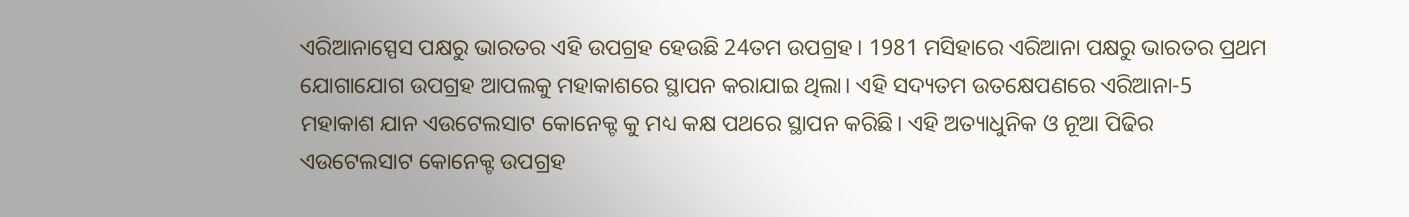ଏରିଆନାସ୍ପେସ ପକ୍ଷରୁ ଭାରତର ଏହି ଉପଗ୍ରହ ହେଉଛି 24ତମ ଉପଗ୍ରହ। 1981 ମସିହାରେ ଏରିଆନା ପକ୍ଷରୁ ଭାରତର ପ୍ରଥମ ଯୋଗାଯୋଗ ଉପଗ୍ରହ ଆପଲକୁ ମହାକାଶରେ ସ୍ଥାପନ କରାଯାଇ ଥିଲା। ଏହି ସଦ୍ୟତମ ଉତକ୍ଷେପଣରେ ଏରିଆନା-5 ମହାକାଶ ଯାନ ଏଉଟେଲସାଟ କୋନେକ୍ଟ କୁ ମଧ୍ୟ କକ୍ଷ ପଥରେ ସ୍ଥାପନ କରିଛି। ଏହି ଅତ୍ୟାଧୁନିକ ଓ ନୂଆ ପିଢିର ଏଉଟେଲସାଟ କୋନେକ୍ଟ ଉପଗ୍ରହ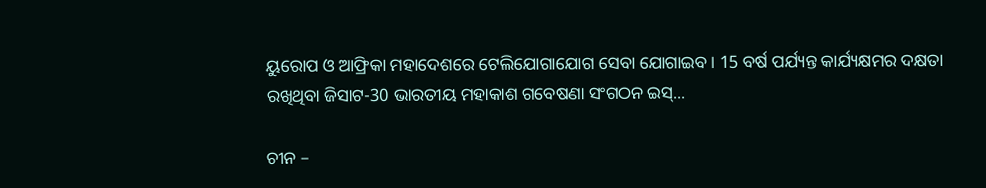ୟୁରୋପ ଓ ଆଫ୍ରିକା ମହାଦେଶରେ ଟେଲିଯୋଗାଯୋଗ ସେବା ଯୋଗାଇବ। 15 ବର୍ଷ ପର୍ଯ୍ୟନ୍ତ କାର୍ଯ୍ୟକ୍ଷମର ଦକ୍ଷତା ରଖିଥିବା ଜିସାଟ-30 ଭାରତୀୟ ମହାକାଶ ଗବେଷଣା ସଂଗଠନ ଇସ୍...

ଚୀନ –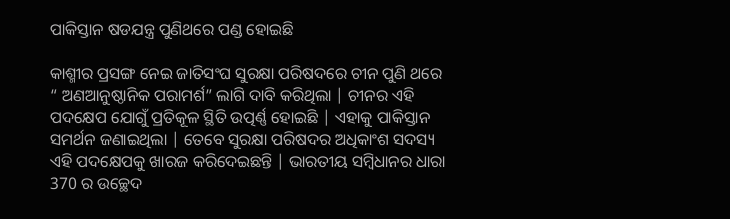ପାକିସ୍ତାନ ଷଡଯନ୍ତ୍ର ପୁଣିଥରେ ପଣ୍ଡ ହୋଇଛି

କାଶ୍ମୀର ପ୍ରସଙ୍ଗ ନେଇ ଜାତିସଂଘ ସୁରକ୍ଷା ପରିଷଦରେ ଚୀନ ପୁଣି ଥରେ “ ଅଣଆନୁଷ୍ଠାନିକ ପରାମର୍ଶ” ଲାଗି ଦାବି କରିଥିଲା | ଚୀନର ଏହି ପଦକ୍ଷେପ ଯୋଗୁଁ ପ୍ରତିକୂଳ ସ୍ଥିତି ଉତ୍ପର୍ଣ୍ଣ ହୋଇଛି | ଏହାକୁ ପାକିସ୍ତାନ ସମର୍ଥନ ଜଣାଇଥିଲା | ତେବେ ସୁରକ୍ଷା ପରିଷଦର ଅଧିକାଂଶ ସଦସ୍ୟ ଏହି ପଦକ୍ଷେପକୁ ଖାରଜ କରିଦେଇଛନ୍ତି | ଭାରତୀୟ ସମ୍ବିଧାନର ଧାରା 370 ର ଉଚ୍ଛେଦ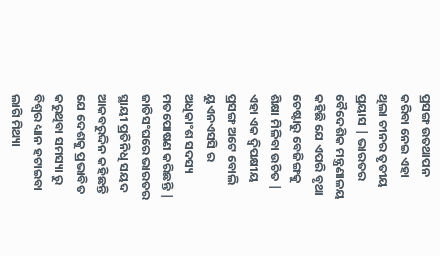ପ୍ରସଙ୍ଗ ଉତଥାପନ କରିବା ନେଇ ଏହା ଥିଲା ଚୀନର ତୃତୀୟ ପ୍ରୟାସ | ଭାରତର ବୈଦେଶିକ ମନ୍ତ୍ରଣାଳୟ କହିଛି ଯେ ଏପରି ବୃଥା ଚେଷ୍ଟାରୁ ବେଜିଙ୍ଗକୁ ଶିକ୍ଷା ମିଳିବା ଉଚିତ | ଏହା ଏକ ଦ୍ଵିପକ୍ଷୀୟ ପ୍ରସଙ୍ଗ ଅଟେ ବୋଲି ୟୁଏନଏସସି ର ଅଧିକାଂଶ ସଦସ୍ୟ ମତପୋଷଣ କରିଛନ୍ତି | ଜାତିସଂଘରେ ଭାରତର ସ୍ଥାୟୀ ପ୍ରତିନିଧି ସୟଦ ଆକବରୁଦ୍ଦିନ କହିଛନ୍ତି ଯେ ଦେଶକୁ ପ୍ରଭାବିତ କରୁଥିବା ସମସ୍ୟା ରୁ ବିଶ୍ଵର ଧ୍ୟାନ ହଟାଇବା ଲାଗି ମିଥ୍ୟା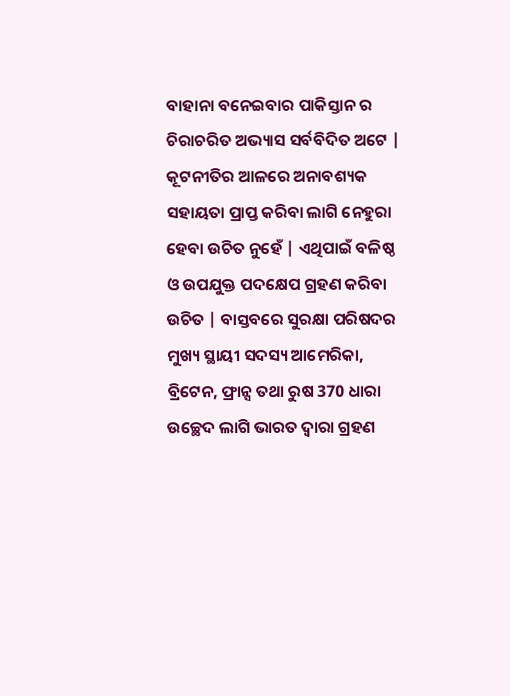ବାହାନା ବନେଇବାର ପାକିସ୍ତାନ ର ଚିରାଚରିତ ଅଭ୍ୟାସ ସର୍ବବିଦିତ ଅଟେ | କୂଟନୀତିର ଆଳରେ ଅନାବଶ୍ୟକ ସହାୟତା ପ୍ରାପ୍ତ କରିବା ଲାଗି ନେହୁରା ହେବା ଉଚିତ ନୁହେଁ | ଏଥିପାଇଁ ବଳିଷ୍ଠ ଓ ଉପଯୁକ୍ତ ପଦକ୍ଷେପ ଗ୍ରହଣ କରିବା ଉଚିତ | ବାସ୍ତବରେ ସୁରକ୍ଷା ପରିଷଦର ମୁଖ୍ୟ ସ୍ଥାୟୀ ସଦସ୍ୟ ଆମେରିକା, ବ୍ରିଟେନ, ଫ୍ରାନ୍ସ ତଥା ରୁଷ 370 ଧାରା ଉଚ୍ଛେଦ ଲାଗି ଭାରତ ଦ୍ଵାରା ଗ୍ରହଣ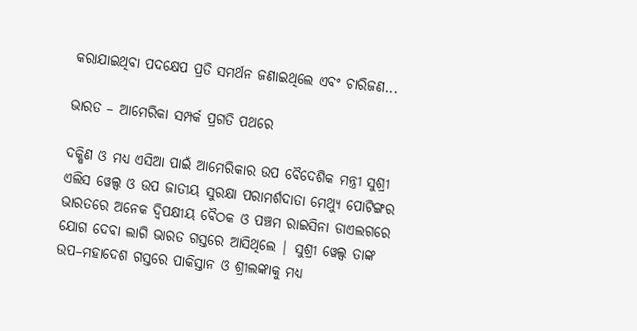କରାଯାଇଥିବା ପଦକ୍ଷେପ ପ୍ରତି ସମର୍ଥନ ଜଣାଇଥିଲେ ଏବଂ ଚାରିଜଣ...

ଭାରତ – ଆମେରିକା ସମ୍ପର୍କ ପ୍ରଗତି ପଥରେ

ଦକ୍ଷିଣ ଓ ମଧ୍ୟ ଏସିଆ ପାଇଁ ଆମେରିକାର ଉପ ବୈଦେଶିକ ମନ୍ତ୍ରୀ ସୁଶ୍ରୀ ଏଲିସ ୱେଲ୍ସ ଓ ଉପ ଜାତୀୟ ସୁରକ୍ଷା ପରାମର୍ଶଦାତା ମେଥ୍ୟୁ ପୋଟିଙ୍ଗର ଭାରତରେ ଅନେକ ଦ୍ଵିପକ୍ଷୀୟ ବୈଠକ ଓ ପଞ୍ଚମ ରାଇସିନା ଡାଏଲଗରେ ଯୋଗ ଦେବା ଲାଗି ଭାରତ ଗସ୍ତରେ ଆସିଥିଲେ | ସୁଶ୍ରୀ ୱେଲ୍ସ ତାଙ୍କ ଉପ–ମହାଦେଶ ଗସ୍ତରେ ପାକିସ୍ତାନ ଓ ଶ୍ରୀଲଙ୍କାକୁ ମଧ୍ୟ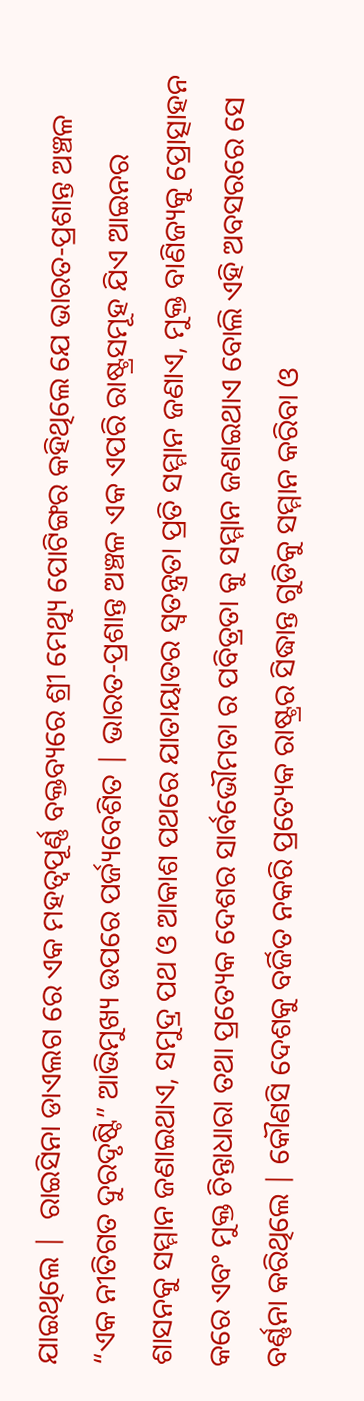ଯାଇଥିଲେ |  ରାଇସିନା ଡାଏଲଗ ରେ ଏକ ମହତ୍ଵପୂର୍ଣ୍ଣ ବକ୍ତବ୍ୟରେ ଶ୍ରୀ ମେଥ୍ୟୁ ପୋଟିଙ୍ଗର କହିଥିଲେ ଯେ ଭାରତ-ପ୍ରଶାନ୍ତ ଅଞ୍ଚଳ “ଏକ ନୀତିଗତ ଦୁରଦୃଷ୍ଟି” ଆଭିମୁଖ୍ୟ ଉପରେ ପର୍ଜ୍ୟବେଶିତ | ଭାରତ-ପ୍ରଶାନ୍ତ ଅଞ୍ଚଳ ଏକ ଏପରି ରାଷ୍ଟ୍ରସମୂହ ଯିଏ ଆଇନର ଶାସନକୁ ସମ୍ମାନ ଜଣାଇଥାଏ, ସମୁଦ୍ର ପଥ ଓ ଆକାଶ ପଥରେ ଯାତାୟାତର ସ୍ଵତନ୍ତ୍ରତା ପ୍ରତି ସମ୍ମାନ ଜଣାଏ, ମୁକ୍ତ ବାଣିଜ୍ୟକୁ ପ୍ରୋତ୍ସାହନ କରେ ଏବଂ ମୁକ୍ତ ଚିନ୍ତାଧାରା ତଥା ପ୍ରତ୍ୟେକ ଦେଶର ସାର୍ବଭୌମତା ର ପବିତ୍ରତା କୁ ସମ୍ମାନ ଜଣାଇଥାଏ ବୋଲି ଏହି ଅବସରରେ ସେ ବର୍ଣ୍ଣନା କରିଥିଲେ | କୌଣସି ଦେଶକୁ ବର୍ଜିତ ନକରି ପ୍ରତ୍ୟେକ ରାଷ୍ଟ୍ରର ସିଦ୍ଧାନ୍ତ ଗୁଡିକୁ ସମ୍ମାନ କରିବା ଓ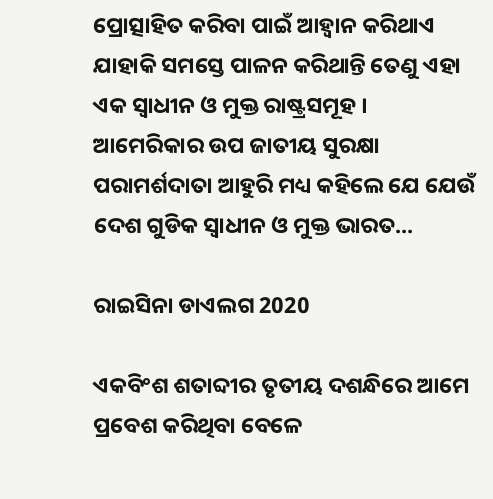ପ୍ରୋତ୍ସାହିତ କରିବା ପାଇଁ ଆହ୍ଵାନ କରିଥାଏ ଯାହାକି ସମସ୍ତେ ପାଳନ କରିଥାନ୍ତି ତେଣୁ ଏହା ଏକ ସ୍ଵାଧୀନ ଓ ମୁକ୍ତ ରାଷ୍ଟ୍ରସମୂହ । ଆମେରିକାର ଉପ ଜାତୀୟ ସୁରକ୍ଷା ପରାମର୍ଶଦାତା ଆହୁରି ମଧ୍ୟ କହିଲେ ଯେ ଯେଉଁ ଦେଶ ଗୁଡିକ ସ୍ଵାଧୀନ ଓ ମୁକ୍ତ ଭାରତ...

ରାଇସିନା ଡାଏଲଗ 2020

ଏକବିଂଶ ଶତାବ୍ଦୀର ତୃତୀୟ ଦଶନ୍ଧିରେ ଆମେ ପ୍ରବେଶ କରିଥିବା ବେଳେ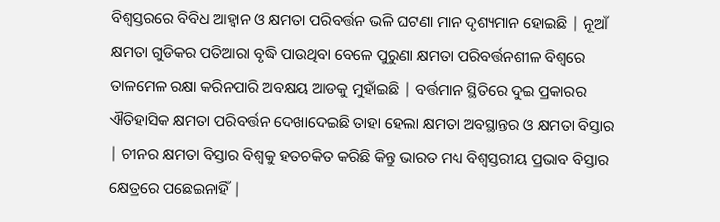ବିଶ୍ଵସ୍ତରରେ ବିବିଧ ଆହ୍ଵାନ ଓ କ୍ଷମତା ପରିବର୍ତ୍ତନ ଭଳି ଘଟଣା ମାନ ଦୃଶ୍ୟମାନ ହୋଇଛି | ନୂଆଁ କ୍ଷମତା ଗୁଡିକର ପତିଆରା ବୃଦ୍ଧି ପାଉଥିବା ବେଳେ ପୁରୁଣା କ୍ଷମତା ପରିବର୍ତ୍ତନଶୀଳ ବିଶ୍ଵରେ ତାଳମେଳ ରକ୍ଷା କରିନପାରି ଅବକ୍ଷୟ ଆଡକୁ ମୁହାଁଇଛି | ବର୍ତ୍ତମାନ ସ୍ଥିତିରେ ଦୁଇ ପ୍ରକାରର ଐତିହାସିକ କ୍ଷମତା ପରିବର୍ତ୍ତନ ଦେଖାଦେଇଛି ତାହା ହେଲା କ୍ଷମତା ଅବସ୍ଥାନ୍ତର ଓ କ୍ଷମତା ବିସ୍ତାର | ଚୀନର କ୍ଷମତା ବିସ୍ତାର ବିଶ୍ଵକୁ ହତଚକିତ କରିଛି କିନ୍ତୁ ଭାରତ ମଧ୍ୟ ବିଶ୍ଵସ୍ତରୀୟ ପ୍ରଭାବ ବିସ୍ତାର କ୍ଷେତ୍ରରେ ପଛେଇନାହିଁ |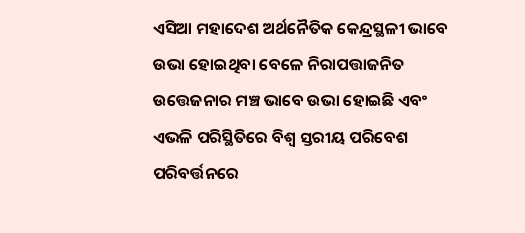ଏସିଆ ମହାଦେଶ ଅର୍ଥନୈତିକ କେନ୍ଦ୍ରସ୍ଥଳୀ ଭାବେ ଉଭା ହୋଇଥିବା ବେଳେ ନିରାପତ୍ତାଜନିତ ଉତ୍ତେଜନାର ମଞ୍ଚ ଭାବେ ଉଭା ହୋଇଛି ଏବଂ ଏଭଳି ପରିସ୍ଥିତିରେ ବିଶ୍ଵ ସ୍ତରୀୟ ପରିବେଶ ପରିବର୍ତ୍ତନରେ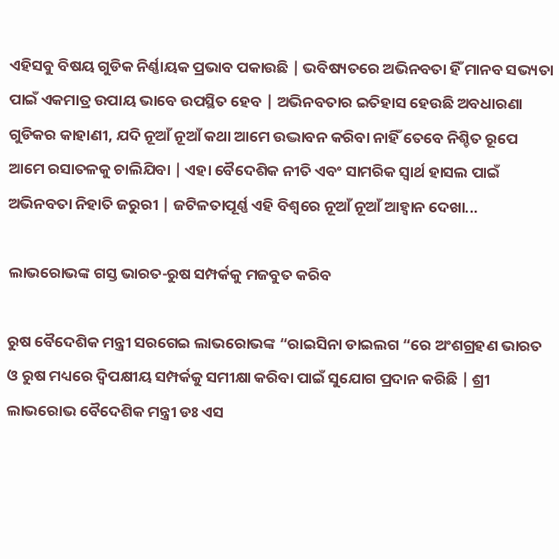ଏହିସବୁ ବିଷୟ ଗୁଡିକ ନିର୍ଣ୍ଣାୟକ ପ୍ରଭାବ ପକାଉଛି | ଭବିଷ୍ୟତରେ ଅଭିନବତା ହିଁ ମାନବ ସଭ୍ୟତା ପାଇଁ ଏକମାତ୍ର ଉପାୟ ଭାବେ ଉପସ୍ଥିତ ହେବ | ଅଭିନବତାର ଇତିହାସ ହେଉଛି ଅବଧାରଣା ଗୁଡିକର କାହାଣୀ, ଯଦି ନୂଆଁ ନୂଆଁ କଥା ଆମେ ଉଦ୍ଭାବନ କରିବା ନାହିଁ ତେବେ ନିଶ୍ଚିତ ରୂପେ ଆମେ ରସାତଳକୁ ଚାଲିଯିବା | ଏହା ବୈଦେଶିକ ନୀତି ଏବଂ ସାମରିକ ସ୍ଵାର୍ଥ ହାସଲ ପାଇଁ ଅଭିନବତା ନିହାତି ଜରୁରୀ | ଜଟିଳତାପୂର୍ଣ୍ଣ ଏହି ବିଶ୍ବରେ ନୂଆଁ ନୂଆଁ ଆହ୍ଵାନ ଦେଖା...

ଲାଭରୋଭଙ୍କ ଗସ୍ତ ଭାରତ-ରୁଷ ସମ୍ପର୍କକୁ ମଜବୁତ କରିବ

ରୁଷ ବୈଦେଶିକ ମନ୍ତ୍ରୀ ସରଗେଇ ଲାଭରୋଭଙ୍କ “ରାଇସିନା ଡାଇଲଗ “ରେ ଅଂଶଗ୍ରହଣ ଭାରତ ଓ ରୁଷ ମଧ୍ୟରେ ଦ୍ଵିପକ୍ଷୀୟ ସମ୍ପର୍କକୁ ସମୀକ୍ଷା କରିବା ପାଇଁ ସୁଯୋଗ ପ୍ରଦାନ କରିଛି | ଶ୍ରୀ ଲାଭରୋଭ ବୈଦେଶିକ ମନ୍ତ୍ରୀ ଡଃ ଏସ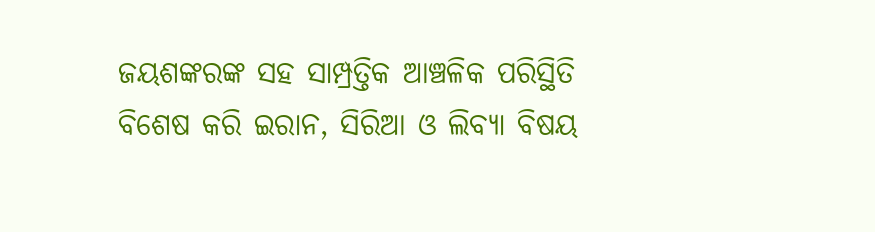ଜୟଶଙ୍କରଙ୍କ ସହ ସାମ୍ପ୍ରତ୍ତିକ ଆଞ୍ଚଳିକ ପରିସ୍ଥିତି ବିଶେଷ କରି ଇରାନ, ସିରିଆ ଓ ଲିବ୍ୟା ବିଷୟ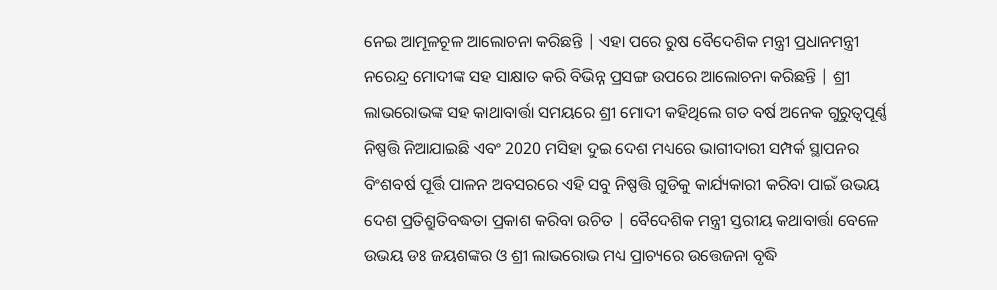ନେଇ ଆମୂଳଚୂଳ ଆଲୋଚନା କରିଛନ୍ତି | ଏହା ପରେ ରୁଷ ବୈଦେଶିକ ମନ୍ତ୍ରୀ ପ୍ରଧାନମନ୍ତ୍ରୀ ନରେନ୍ଦ୍ର ମୋଦୀଙ୍କ ସହ ସାକ୍ଷାତ କରି ବିଭିନ୍ନ ପ୍ରସଙ୍ଗ ଉପରେ ଆଲୋଚନା କରିଛନ୍ତି | ଶ୍ରୀ ଲାଭରୋଭଙ୍କ ସହ କାଥାବାର୍ତ୍ତା ସମୟରେ ଶ୍ରୀ ମୋଦୀ କହିଥିଲେ ଗତ ବର୍ଷ ଅନେକ ଗୁରୁତ୍ୱପୂର୍ଣ୍ଣ ନିଷ୍ପତ୍ତି ନିଆଯାଇଛି ଏବଂ 2020 ମସିହା ଦୁଇ ଦେଶ ମଧ୍ୟରେ ଭାଗୀଦାରୀ ସମ୍ପର୍କ ସ୍ଥାପନର ବିଂଶବର୍ଷ ପୂର୍ତ୍ତି ପାଳନ ଅବସରରେ ଏହି ସବୁ ନିଷ୍ପତ୍ତି ଗୁଡିକୁ କାର୍ଯ୍ୟକାରୀ କରିବା ପାଇଁ ଉଭୟ ଦେଶ ପ୍ରତିଶ୍ରୁତିବଦ୍ଧତା ପ୍ରକାଶ କରିବା ଉଚିତ | ବୈଦେଶିକ ମନ୍ତ୍ରୀ ସ୍ତରୀୟ କଥାବାର୍ତ୍ତା ବେଳେ ଉଭୟ ଡଃ ଜୟଶଙ୍କର ଓ ଶ୍ରୀ ଲାଭରୋଭ ମଧ୍ୟ ପ୍ରାଚ୍ୟରେ ଉତ୍ତେଜନା ବୃଦ୍ଧି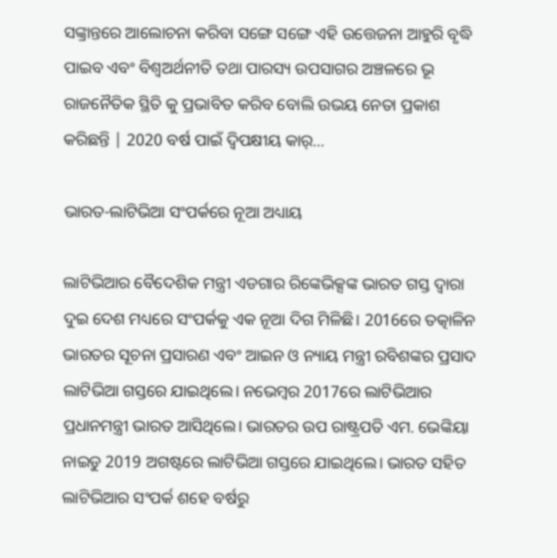ସଙ୍କ୍ରାନ୍ତରେ ଆଲୋଚନା କରିବା ସଙ୍ଗେ ସଙ୍ଗେ ଏହି ଉତ୍ତେଜନା ଆହୁରି ବୃଦ୍ଧି ପାଇବ ଏବଂ ବିଶ୍ଵଅର୍ଥନୀତି ତଥା ପାରସ୍ୟ ଉପସାଗର ଅଞ୍ଚଳରେ ଭୂ ରାଜନୈତିକ ସ୍ଥିତି କୁ ପ୍ରଭାବିତ କରିବ ବୋଲି ଉଭୟ ନେତା ପ୍ରକାଶ କରିଛନ୍ତି | 2020 ବର୍ଷ ପାଇଁ ଦ୍ଵିପକ୍ଷୀୟ କାର୍...

ଭାରତ-ଲାଟିଭିଆ ସଂପର୍କରେ ନୂଆ ଅଧ୍ୟାୟ

ଲାଟିଭିଆର ବୈଦେଶିକ ମନ୍ତ୍ରୀ ଏଡଗାର ରିଙ୍କେଭିକ୍ସଙ୍କ ଭାରତ ଗସ୍ତ ଦ୍ୱାରା ଦୁଇ ଦେଶ ମଧ୍ୟରେ ସଂପର୍କକୁ ଏକ ନୂଆ ଦିଗ ମିଳିଛି। 2016ରେ ତତ୍କାଳିନ ଭାରତର ସୂଚନା ପ୍ରସାରଣ ଏବଂ ଆଇନ ଓ ନ୍ୟାୟ ମନ୍ତ୍ରୀ ରବିଶଙ୍କର ପ୍ରସାଦ ଲାଟିଭିଆ ଗସ୍ତରେ ଯାଇଥିଲେ। ନଭେମ୍ୱର 2017ରେ ଲାଟିଭିଆର ପ୍ରଧାନମନ୍ତ୍ରୀ ଭାରତ ଆସିଥିଲେ। ଭାରତର ଉପ ରାଷ୍ଟ୍ରପତି ଏମ. ଭେଙ୍କିୟା ନାଇଡୁ 2019 ଅଗଷ୍ଟରେ ଲାଟିଭିଆ ଗସ୍ତରେ ଯାଇଥିଲେ। ଭାରତ ସହିତ ଲାଟିଭିଆର ସଂପର୍କ ଶହେ ବର୍ଷରୁ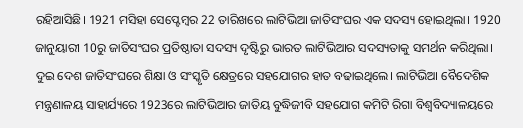ରହିଆସିଛି। 1921 ମସିହା ସେପ୍ଟେମ୍ୱର 22 ତାରିଖରେ ଲାଟିଭିଆ ଜାତିସଂଘର ଏକ ସଦସ୍ୟ ହୋଇଥିଲା। 1920 ଜାନୁୟାରୀ 10ରୁ ଜାତିସଂଘର ପ୍ରତିଷ୍ଠାତା ସଦସ୍ୟ ଦୃଷ୍ଟିରୁ ଭାରତ ଲାଟିଭିଆର ସଦସ୍ୟତାକୁ ସମର୍ଥନ କରିଥିଲା। ଦୁଇ ଦେଶ ଜାତିସଂଘରେ ଶିକ୍ଷା ଓ ସଂସ୍କୃତି କ୍ଷେତ୍ରରେ ସହଯୋଗର ହାତ ବଢାଇଥିଲେ। ଲାଟିଭିଆ ବୈଦେଶିକ ମନ୍ତ୍ରଣାଳୟ ସାହାର୍ଯ୍ୟରେ 1923ରେ ଲାଟିଭିଆର ଜାତିୟ ବୁଦ୍ଧିଜୀବି ସହଯୋଗ କମିଟି ରିଗା ବିଶ୍ୱବିଦ୍ୟାଳୟରେ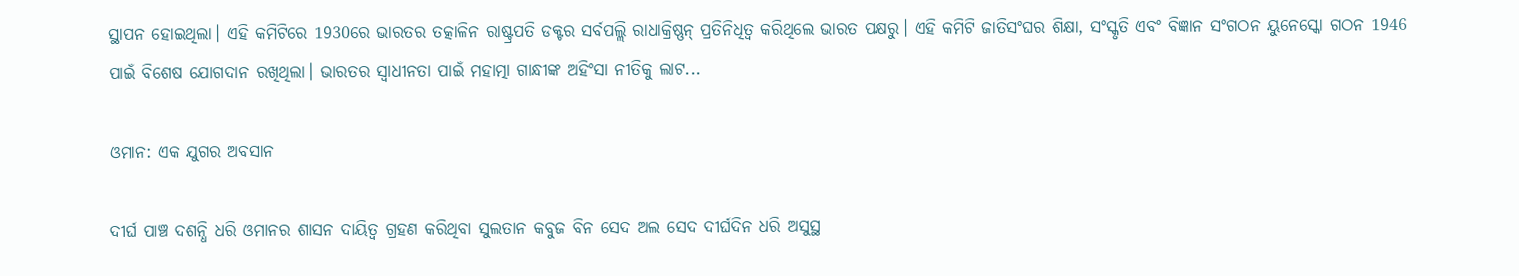ସ୍ଥାପନ ହୋଇଥିଲା। ଏହି କମିଟିରେ 1930ରେ ଭାରତର ତତ୍କାଳିନ ରାଷ୍ଟ୍ରପତି ଡକ୍ଟର ସର୍ବପଲ୍ଲି ରାଧାକ୍ରିଷ୍ଣନ୍ ପ୍ରତିନିଧିତ୍ୱ କରିଥିଲେ ଭାରତ ପକ୍ଷରୁ। ଏହି କମିଟି ଜାତିସଂଘର ଶିକ୍ଷା, ସଂସ୍କୃତି ଏବଂ ବିଜ୍ଞାନ ସଂଗଠନ ୟୁନେସ୍କୋ ଗଠନ 1946 ପାଇଁ ବିଶେଷ ଯୋଗଦାନ ରଖିଥିଲା। ଭାରତର ସ୍ୱାଧୀନତା ପାଇଁ ମହାତ୍ମା ଗାନ୍ଧୀଙ୍କ ଅହିଂସା ନୀତିକୁ ଲାଟ...

ଓମାନ: ଏକ ଯୁଗର ଅବସାନ

ଦୀର୍ଘ ପାଞ୍ଚ ଦଶନ୍ଧି ଧରି ଓମାନର ଶାସନ ଦାୟିତ୍ୱ ଗ୍ରହଣ କରିଥିବା ସୁଲତାନ କବୁଜ ବିନ ସେଦ ଅଲ ସେଦ ଦୀର୍ଘଦିନ ଧରି ଅସୁସ୍ଥ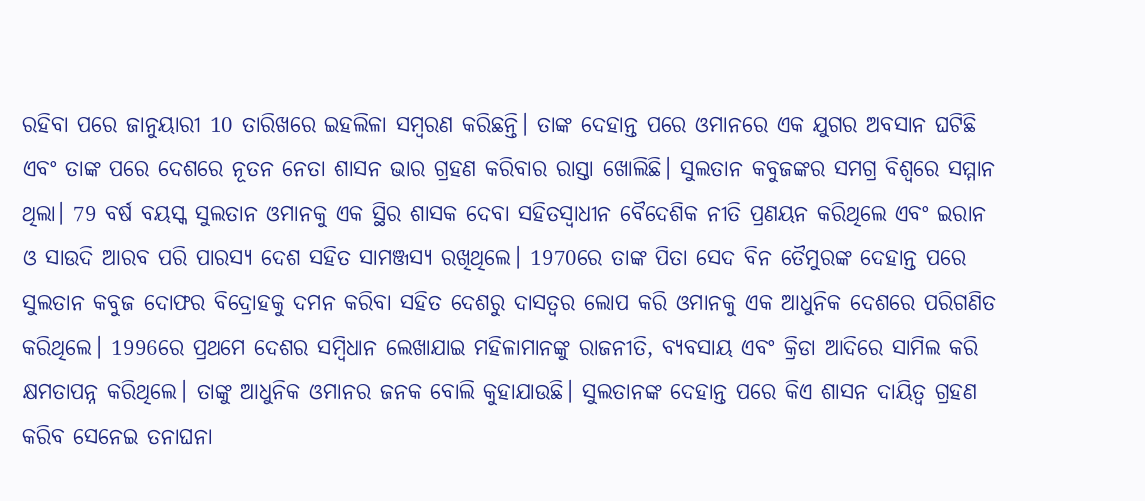ରହିବା ପରେ ଜାନୁୟାରୀ 10 ତାରିଖରେ ଇହଲିଳା ସମ୍ୱରଣ କରିଛନ୍ତି। ତାଙ୍କ ଦେହାନ୍ତ ପରେ ଓମାନରେ ଏକ ଯୁଗର ଅବସାନ ଘଟିଛି ଏବଂ ତାଙ୍କ ପରେ ଦେଶରେ ନୂତନ ନେତା ଶାସନ ଭାର ଗ୍ରହଣ କରିବାର ରାସ୍ତା ଖୋଲିଛି। ସୁଲତାନ କବୁଜଙ୍କର ସମଗ୍ର ବିଶ୍ୱରେ ସମ୍ମାନ ଥିଲା। 79 ବର୍ଷ ବୟସ୍କ ସୁଲତାନ ଓମାନକୁ ଏକ ସ୍ଥିର ଶାସକ ଦେବା ସହିତସ୍ୱାଧୀନ ବୈଦେଶିକ ନୀତି ପ୍ରଣୟନ କରିଥିଲେ ଏବଂ ଇରାନ ଓ ସାଉଦି ଆରବ ପରି ପାରସ୍ୟ ଦେଶ ସହିତ ସାମଞ୍ଜସ୍ୟ ରଖିଥିଲେ। 1970ରେ ତାଙ୍କ ପିତା ସେଦ ବିନ ତୈମୁରଙ୍କ ଦେହାନ୍ତ ପରେ ସୁଲତାନ କବୁଜ ଦୋଫର ବିଦ୍ରୋହକୁ ଦମନ କରିବା ସହିତ ଦେଶରୁ ଦାସତ୍ୱର ଲୋପ କରି ଓମାନକୁ ଏକ ଆଧୁନିକ ଦେଶରେ ପରିଗଣିତ କରିଥିଲେ। 1996ରେ ପ୍ରଥମେ ଦେଶର ସମ୍ୱିଧାନ ଲେଖାଯାଇ ମହିଳାମାନଙ୍କୁ ରାଜନୀତି, ବ୍ୟବସାୟ ଏବଂ କ୍ରିଡା ଆଦିରେ ସାମିଲ କରି କ୍ଷମତାପନ୍ନ କରିଥିଲେ। ତାଙ୍କୁ ଆଧୁନିକ ଓମାନର ଜନକ ବୋଲି କୁହାଯାଉଛି। ସୁଲତାନଙ୍କ ଦେହାନ୍ତ ପରେ କିଏ ଶାସନ ଦାୟିତ୍ୱ ଗ୍ରହଣ କରିବ ସେନେଇ ତନାଘନା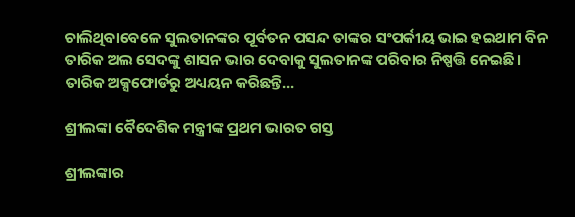ଚାଲିଥିବାବେଳେ ସୁଲତାନଙ୍କର ପୂର୍ବତନ ପସନ୍ଦ ତାଙ୍କର ସଂପର୍କୀୟ ଭାଇ ହଇଥାମ ବିନ ତାରିକ ଅଲ ସେଦଙ୍କୁ ଶାସନ ଭାର ଦେବାକୁ ସୁଲତାନଙ୍କ ପରିବାର ନିଷ୍ପତ୍ତି ନେଇଛି। ତାରିକ ଅକ୍ସଫୋର୍ଡରୁ ଅଧ୍ୟୟନ କରିଛନ୍ତି...

ଶ୍ରୀଲଙ୍କା ବୈଦେଶିକ ମନ୍ତ୍ରୀଙ୍କ ପ୍ରଥମ ଭାରତ ଗସ୍ତ

ଶ୍ରୀଲଙ୍କାର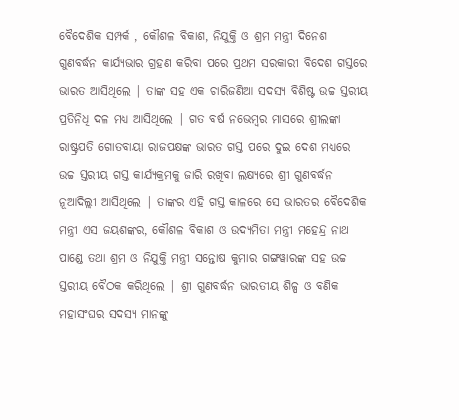ବୈଦେଶିକ ସମ୍ପର୍କ , କୌଶଳ ବିକାଶ, ନିଯୁକ୍ତି ଓ ଶ୍ରମ ମନ୍ତ୍ରୀ ଦିନେଶ ଗୁଣବର୍ଦ୍ଧନ କାର୍ଯ୍ୟଭାର ଗ୍ରହଣ କରିବା ପରେ ପ୍ରଥମ ସରକାରୀ ବିଦେଶ ଗସ୍ତରେ ଭାରତ ଆସିଥିଲେ | ତାଙ୍କ ସହ ଏକ ଚାରିଜଣିଆ ସଦସ୍ୟ ବିଶିଷ୍ଟ ଉଚ୍ଚ ସ୍ତରୀୟ ପ୍ରତିନିଧି ଦଳ ମଧ୍ୟ ଆସିଥିଲେ | ଗତ ବର୍ଷ ନଭେମ୍ବର ମାସରେ ଶ୍ରୀଲଙ୍କା ରାଷ୍ଟ୍ରପତି ଗୋତବାୟା ରାଜପକ୍ଷଙ୍କ ଭାରତ ଗସ୍ତ ପରେ ଦୁଇ ଦେଶ ମଧ୍ୟରେ ଉଚ୍ଚ ସ୍ତରୀୟ ଗସ୍ତ କାର୍ଯ୍ୟକ୍ରମକୁ ଜାରି ରଖିବା ଲକ୍ଷ୍ୟରେ ଶ୍ରୀ ଗୁଣବର୍ଦ୍ଧନ ନୂଆଦିଲ୍ଲୀ ଆସିଥିଲେ | ତାଙ୍କର ଏହି ଗସ୍ତ କାଳରେ ସେ ଭାରତର ବୈଦେଶିକ ମନ୍ତ୍ରୀ ଏସ ଜୟଶଙ୍କର, କୌଶଳ ବିକାଶ ଓ ଉଦ୍ୟମିତା ମନ୍ତ୍ରୀ ମହେନ୍ଦ୍ର ନାଥ ପାଣ୍ଡେ ତଥା ଶ୍ରମ ଓ ନିଯୁକ୍ତି ମନ୍ତ୍ରୀ ସନ୍ତୋଷ କୁମାର ଗଙ୍ଗୱାରଙ୍କ ସହ ଉଚ୍ଚ ସ୍ତରୀୟ ବୈଠକ କରିଥିଲେ | ଶ୍ରୀ ଗୁଣବର୍ଦ୍ଧନ ଭାରତୀୟ ଶିଳ୍ପ ଓ ବଣିକ ମହାସଂଘର ସଦସ୍ୟ ମାନଙ୍କୁ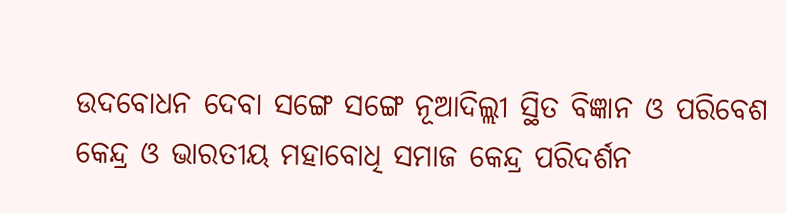ଉଦବୋଧନ ଦେବା ସଙ୍ଗେ ସଙ୍ଗେ ନୂଆଦିଲ୍ଲୀ ସ୍ଥିତ ବିଜ୍ଞାନ ଓ ପରିବେଶ କେନ୍ଦ୍ର ଓ ଭାରତୀୟ ମହାବୋଧି ସମାଜ କେନ୍ଦ୍ର ପରିଦର୍ଶନ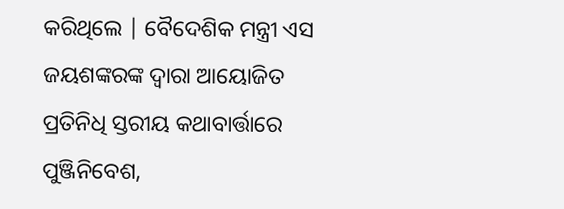କରିଥିଲେ | ବୈଦେଶିକ ମନ୍ତ୍ରୀ ଏସ ଜୟଶଙ୍କରଙ୍କ ଦ୍ଵାରା ଆୟୋଜିତ ପ୍ରତିନିଧି ସ୍ତରୀୟ କଥାବାର୍ତ୍ତାରେ ପୁଞ୍ଜିନିବେଶ,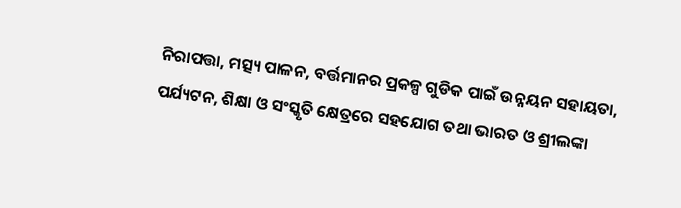ନିରାପତ୍ତା, ମତ୍ସ୍ୟ ପାଳନ, ବର୍ତ୍ତମାନର ପ୍ରକଳ୍ପ ଗୁଡିକ ପାଇଁ ଉନ୍ନୟନ ସହାୟତା, ପର୍ଯ୍ୟଟନ, ଶିକ୍ଷା ଓ ସଂସ୍କୃତି କ୍ଷେତ୍ରରେ ସହଯୋଗ ତଥା ଭାରତ ଓ ଶ୍ରୀଲଙ୍କା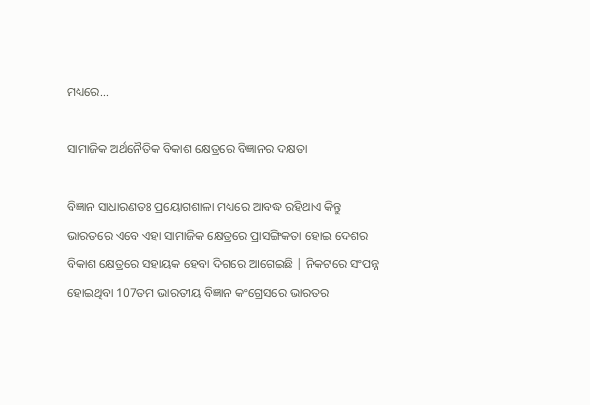ମଧ୍ୟରେ...

ସାମାଜିକ ଅର୍ଥନୈତିକ ବିକାଶ କ୍ଷେତ୍ରରେ ବିଜ୍ଞାନର ଦକ୍ଷତା

ବିଜ୍ଞାନ ସାଧାରଣତଃ ପ୍ରୟୋଗଶାଳା ମଧ୍ୟରେ ଆବଦ୍ଧ ରହିଥାଏ କିନ୍ତୁ ଭାରତରେ ଏବେ ଏହା ସାମାଜିକ କ୍ଷେତ୍ରରେ ପ୍ରାସଙ୍ଗିକତା ହୋଇ ଦେଶର ବିକାଶ କ୍ଷେତ୍ରରେ ସହାୟକ ହେବା ଦିଗରେ ଆଗେଇଛି | ନିକଟରେ ସଂପନ୍ନ ହୋଇଥିବା 107ତମ ଭାରତୀୟ ବିଜ୍ଞାନ କଂଗ୍ରେସରେ ଭାରତର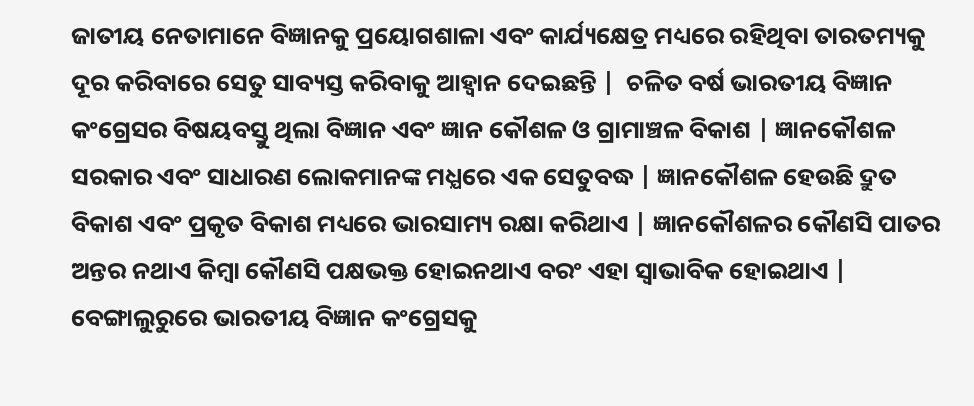ଜାତୀୟ ନେତାମାନେ ବିଜ୍ଞାନକୁ ପ୍ରୟୋଗଶାଳା ଏବଂ କାର୍ଯ୍ୟକ୍ଷେତ୍ର ମଧ୍ୟରେ ରହିଥିବା ତାରତମ୍ୟକୁ ଦୂର କରିବାରେ ସେତୁ ସାବ୍ୟସ୍ତ କରିବାକୁ ଆହ୍ଵାନ ଦେଇଛନ୍ତି |  ଚଳିତ ବର୍ଷ ଭାରତୀୟ ବିଜ୍ଞାନ କଂଗ୍ରେସର ବିଷୟବସ୍ତୁ ଥିଲା ବିଜ୍ଞାନ ଏବଂ ଜ୍ଞାନ କୌଶଳ ଓ ଗ୍ରାମାଞ୍ଚଳ ବିକାଶ | ଜ୍ଞାନକୌଶଳ ସରକାର ଏବଂ ସାଧାରଣ ଲୋକମାନଙ୍କ ମଧ୍ଯରେ ଏକ ସେତୁବଦ୍ଧ | ଜ୍ଞାନକୌଶଳ ହେଉଛି ଦ୍ରୁତ ବିକାଶ ଏବଂ ପ୍ରକୃତ ବିକାଶ ମଧ୍ୟରେ ଭାରସାମ୍ୟ ରକ୍ଷା କରିଥାଏ | ଜ୍ଞାନକୌଶଳର କୌଣସି ପାତର ଅନ୍ତର ନଥାଏ କିମ୍ଵା କୌଣସି ପକ୍ଷଭକ୍ତ ହୋଇନଥାଏ ବରଂ ଏହା ସ୍ଵାଭାବିକ ହୋଇଥାଏ | ବେଙ୍ଗାଲୁରୁରେ ଭାରତୀୟ ବିଜ୍ଞାନ କଂଗ୍ରେସକୁ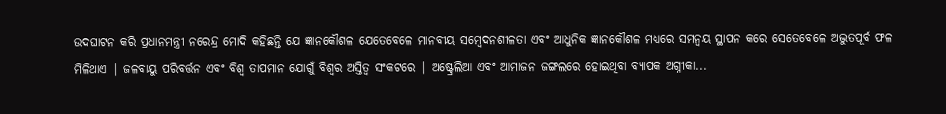ଉଦଘାଟନ କରି ପ୍ରଧାନମନ୍ତ୍ରୀ ନରେନ୍ଦ୍ର ମୋଦି କହିଛନ୍ତି ଯେ ଜ୍ଞାନକୌଶଳ ଯେତେବେଳେ ମାନବୀୟ ସମ୍ଵେଦନଶୀଳତା ଏବଂ ଆଧୁନିକ ଜ୍ଞାନକୌଶଳ ମଧ୍ୟରେ ସମନ୍ଵୟ ସ୍ଥାପନ କରେ ସେତେବେଳେ ଅଦ୍ଭୁତପୂର୍ବ ଫଳ ମିଳିଥାଏ | ଜଳବାୟୁ ପରିବର୍ତ୍ତନ ଏବଂ ବିଶ୍ଵ ତାପମାନ ଯୋଗୁଁ ବିଶ୍ଵର ଅସ୍ତିତ୍ଵ ସଂକଟରେ | ଅଷ୍ଟ୍ରେଲିଆ ଏବଂ ଆମାଜନ ଜଙ୍ଗଲରେ ହୋଇଥିବା ବ୍ୟାପକ ଅଗ୍ନୀକା...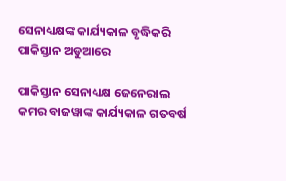ସେନାଧ୍ୟକ୍ଷଙ୍କ କାର୍ଯ୍ୟକାଳ ବୃଦ୍ଧିକରି  ପାକିସ୍ତାନ ଅଡୁଆରେ

ପାକିସ୍ତାନ ସେନାଧ୍ୟକ୍ଷ ଜେନେରାଲ କମର ବାଜୱାଙ୍କ କାର୍ଯ୍ୟକାଳ ଗତବର୍ଷ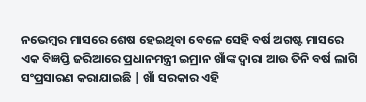ନଭେମ୍ବର ମାସରେ ଶେଷ ହେଇଥିବା ବେଳେ ସେହି ବର୍ଷ ଅଗଷ୍ଟ ମାସରେ ଏକ ବିଜ୍ଞପ୍ତି ଜରିଆରେ ପ୍ରଧାନମନ୍ତ୍ରୀ ଇମ୍ରାନ ଖାଁଙ୍କ ଦ୍ଵାରା ଆଉ ତିନି ବର୍ଷ ଲାଗି ସଂପ୍ରସାରଣ କରାଯାଇଛି | ଖାଁ ସରକାର ଏହି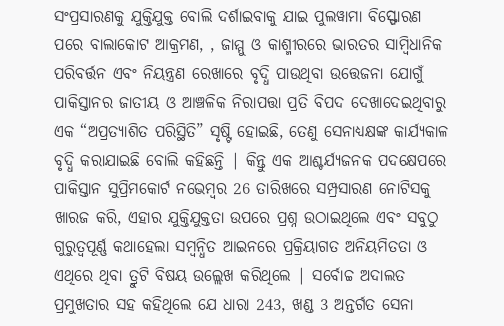ସଂପ୍ରସାରଣକୁ ଯୁକ୍ତିଯୁକ୍ତ ବୋଲି ଦର୍ଶାଇବାକୁ ଯାଇ ପୁଲୱାମା ବିସ୍ଫୋରଣ ପରେ ବାଲାକୋଟ ଆକ୍ରମଣ, , ଜାମ୍ମୁ ଓ କାଶ୍ମୀରରେ ଭାରତର ସାମ୍ବିଧାନିକ ପରିବର୍ତ୍ତନ ଏବଂ ନିୟନ୍ତ୍ରଣ ରେଖାରେ ବୃଦ୍ଧି ପାଉଥିବା ଉତ୍ତେଜନା ଯୋଗୁଁ ପାକିସ୍ତାନର ଜାତୀୟ ଓ ଆଞ୍ଚଳିକ ନିରାପତ୍ତା ପ୍ରତି ବିପଦ ଦେଖାଦେଇଥିବାରୁ ଏକ “ଅପ୍ରତ୍ୟାଶିତ ପରିସ୍ଥିତି” ସୃଷ୍ଟି ହୋଇଛି, ତେଣୁ ସେନାଧ୍ୟକ୍ଷଙ୍କ କାର୍ଯ୍ୟକାଳ ବୃଦ୍ଧି କରାଯାଇଛି ବୋଲି କହିଛନ୍ତି | କିନ୍ତୁ ଏକ ଆଶ୍ଚର୍ଯ୍ୟଜନକ ପଦକ୍ଷେପରେ ପାକିସ୍ତାନ ସୁପ୍ରିମକୋର୍ଟ ନଭେମ୍ବର 26 ତାରିଖରେ ସମ୍ପ୍ରସାରଣ ନୋଟିସକୁ ଖାରଜ କରି, ଏହାର ଯୁକ୍ତିଯୁକ୍ତତା ଉପରେ ପ୍ରଶ୍ନ ଉଠାଇଥିଲେ ଏବଂ ସବୁଠୁ ଗୁରୁତ୍ୱପୂର୍ଣ୍ଣ କଥାହେଲା ସମ୍ବନ୍ଧିତ ଆଇନରେ ପ୍ରକ୍ରିୟାଗତ ଅନିୟମିତତା ଓ ଏଥିରେ ଥିବା ତ୍ରୁଟି ବିଷୟ ଉଲ୍ଲେଖ କରିଥିଲେ | ସର୍ବୋଚ୍ଚ ଅଦାଲତ ପ୍ରମୁଖତାର ସହ କହିଥିଲେ ଯେ ଧାରା 243, ଖଣ୍ଡ 3 ଅନ୍ତର୍ଗତ ସେନା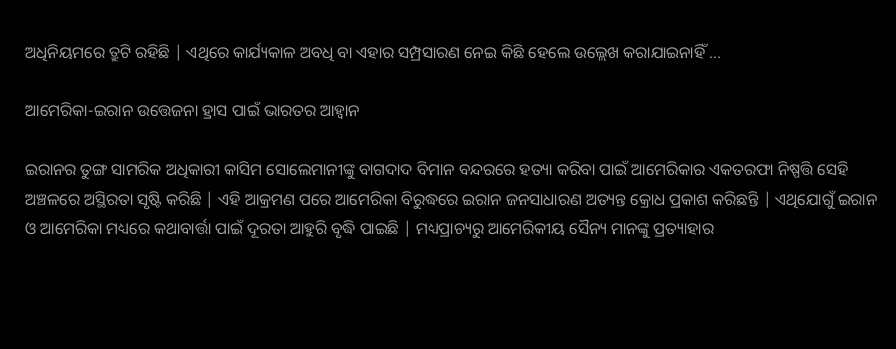ଅଧିନିୟମରେ ତ୍ରୁଟି ରହିଛି | ଏଥିରେ କାର୍ଯ୍ୟକାଳ ଅବଧି ବା ଏହାର ସମ୍ପ୍ରସାରଣ ନେଇ କିଛି ହେଲେ ଉଲ୍ଲେଖ କରାଯାଇନାହିଁ ...

ଆମେରିକା-ଇରାନ ଉତ୍ତେଜନା ହ୍ରାସ ପାଇଁ ଭାରତର ଆହ୍ଵାନ

ଇରାନର ତୁଙ୍ଗ ସାମରିକ ଅଧିକାରୀ କାସିମ ସୋଲେମାନୀଙ୍କୁ ବାଗଦାଦ ବିମାନ ବନ୍ଦରରେ ହତ୍ୟା କରିବା ପାଇଁ ଆମେରିକାର ଏକତରଫା ନିଷ୍ପତ୍ତି ସେହି ଅଞ୍ଚଳରେ ଅସ୍ଥିରତା ସୃଷ୍ଟି କରିଛି | ଏହି ଆକ୍ରମଣ ପରେ ଆମେରିକା ବିରୁଦ୍ଧରେ ଇରାନ ଜନସାଧାରଣ ଅତ୍ୟନ୍ତ କ୍ରୋଧ ପ୍ରକାଶ କରିଛନ୍ତି | ଏଥିଯୋଗୁଁ ଇରାନ ଓ ଆମେରିକା ମଧ୍ୟରେ କଥାବାର୍ତ୍ତା ପାଇଁ ଦୂରତା ଆହୁରି ବୃଦ୍ଧି ପାଇଛି | ମଧ୍ୟପ୍ରାଚ୍ୟରୁ ଆମେରିକୀୟ ସୈନ୍ୟ ମାନଙ୍କୁ ପ୍ରତ୍ୟାହାର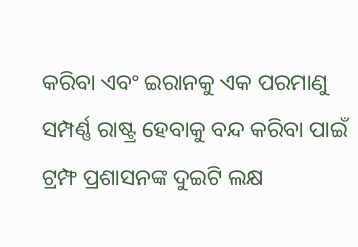କରିବା ଏବଂ ଇରାନକୁ ଏକ ପରମାଣୁ ସମ୍ପର୍ଣ୍ଣ ରାଷ୍ଟ୍ର ହେବାକୁ ବନ୍ଦ କରିବା ପାଇଁ ଟ୍ରମ୍ଫ ପ୍ରଶାସନଙ୍କ ଦୁଇଟି ଲକ୍ଷ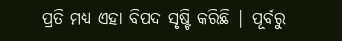ପ୍ରତି ମଧ୍ୟ ଏହା ବିପଦ ସୃଷ୍ଟି କରିଛି | ପୂର୍ବରୁ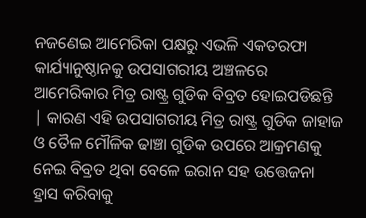ନଜଣେଇ ଆମେରିକା ପକ୍ଷରୁ ଏଭଳି ଏକତରଫା କାର୍ଯ୍ୟାନୁଷ୍ଠାନକୁ ଉପସାଗରୀୟ ଅଞ୍ଚଳରେ ଆମେରିକାର ମିତ୍ର ରାଷ୍ଟ୍ର ଗୁଡିକ ବିବ୍ରତ ହୋଇପଡିଛନ୍ତି | କାରଣ ଏହି ଉପସାଗରୀୟ ମିତ୍ର ରାଷ୍ଟ୍ର ଗୁଡିକ ଜାହାଜ ଓ ତୈଳ ମୌଳିକ ଢାଞ୍ଚା ଗୁଡିକ ଉପରେ ଆକ୍ରମଣକୁ ନେଇ ବିବ୍ରତ ଥିବା ବେଳେ ଇରାନ ସହ ଉତ୍ତେଜନା ହ୍ରାସ କରିବାକୁ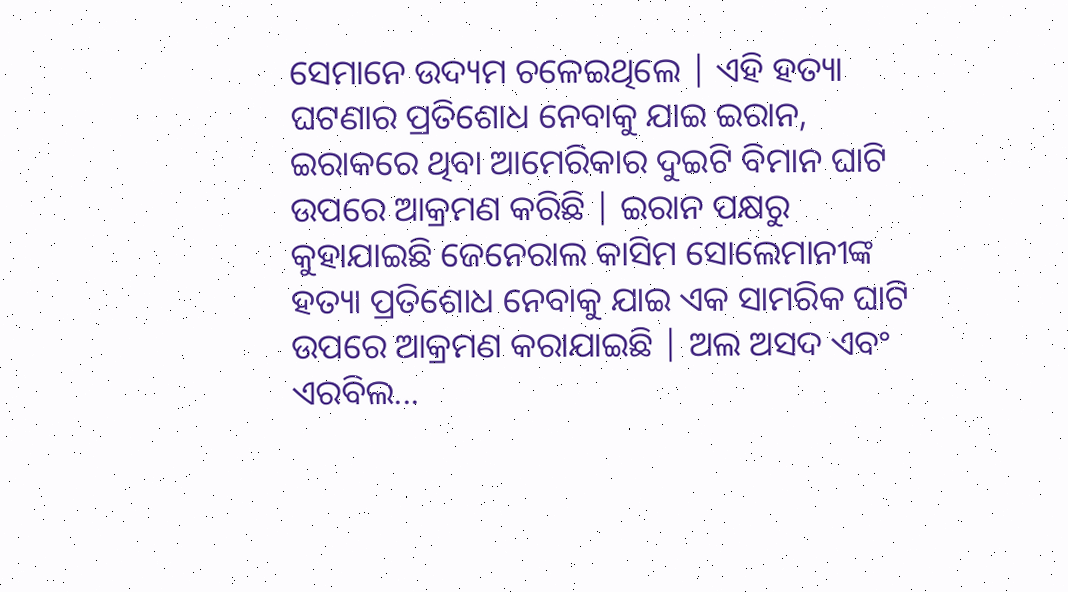ସେମାନେ ଉଦ୍ୟମ ଚଳେଇଥିଲେ | ଏହି ହତ୍ୟା ଘଟଣାର ପ୍ରତିଶୋଧ ନେବାକୁ ଯାଇ ଇରାନ, ଇରାକରେ ଥିବା ଆମେରିକାର ଦୁଇଟି ବିମାନ ଘାଟି ଉପରେ ଆକ୍ରମଣ କରିଛି | ଇରାନ ପକ୍ଷରୁ କୁହାଯାଇଛି ଜେନେରାଲ କାସିମ ସୋଲେମାନୀଙ୍କ ହତ୍ୟା ପ୍ରତିଶୋଧ ନେବାକୁ ଯାଇ ଏକ ସାମରିକ ଘାଟି ଉପରେ ଆକ୍ରମଣ କରାଯାଇଛି | ଅଲ ଅସଦ ଏବଂ ଏରବିଲ...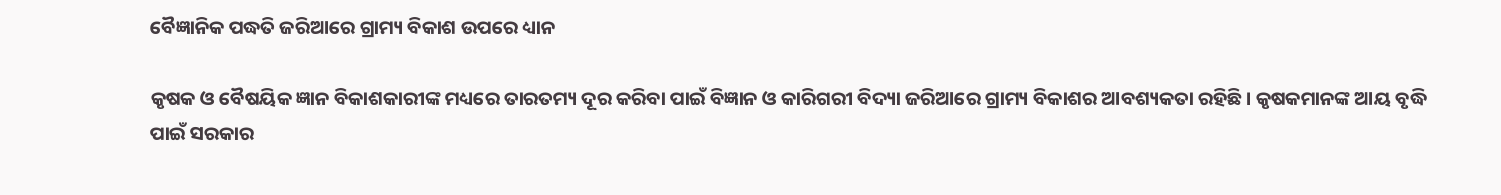ବୈଜ୍ଞାନିକ ପଦ୍ଧତି ଜରିଆରେ ଗ୍ରାମ୍ୟ ବିକାଶ ଉପରେ ଧ୍ୟାନ

କୃଷକ ଓ ବୈଷୟିକ ଜ୍ଞାନ ବିକାଶକାରୀଙ୍କ ମଧ୍ୟରେ ତାରତମ୍ୟ ଦୂର କରିବା ପାଇଁ ବିଜ୍ଞାନ ଓ କାରିଗରୀ ବିଦ୍ୟା ଜରିଆରେ ଗ୍ରାମ୍ୟ ବିକାଶର ଆବଶ୍ୟକତା ରହିଛି। କୃଷକମାନଙ୍କ ଆୟ ବୃଦ୍ଧି ପାଇଁ ସରକାର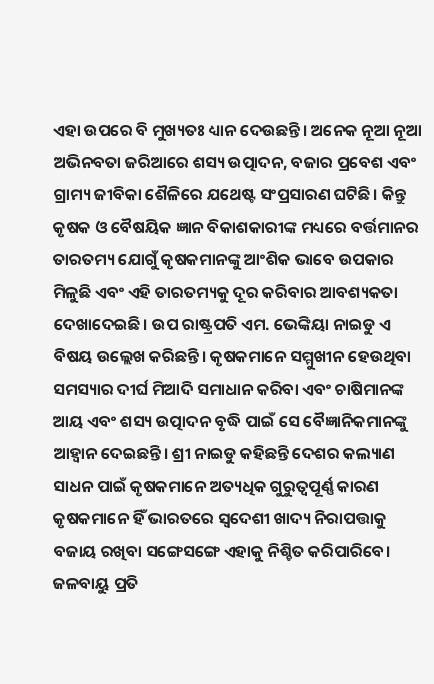ଏହା ଉପରେ ବି ମୁଖ୍ୟତଃ ଧ୍ୟାନ ଦେଉଛନ୍ତି। ଅନେକ ନୂଆ ନୂଆ ଅଭିନବତା ଜରିଆରେ ଶସ୍ୟ ଉତ୍ପାଦନ, ବଜାର ପ୍ରବେଶ ଏବଂ ଗ୍ରାମ୍ୟ ଜୀବିକା ଶୈଳିରେ ଯଥେଷ୍ଟ ସଂପ୍ରସାରଣ ଘଟିଛି। କିନ୍ତୁ କୃଷକ ଓ ବୈଷୟିକ ଜ୍ଞାନ ବିକାଶକାରୀଙ୍କ ମଧ୍ୟରେ ବର୍ତ୍ତମାନର ତାରତମ୍ୟ ଯୋଗୁଁ କୃଷକମାନଙ୍କୁ ଆଂଶିକ ଭାବେ ଉପକାର ମିଳୁଛି ଏବଂ ଏହି ତାରତମ୍ୟକୁ ଦୂର କରିବାର ଆବଶ୍ୟକତା ଦେଖାଦେଇଛି। ଉପ ରାଷ୍ଟ୍ରପତି ଏମ. ଭେଙ୍କିୟା ନାଇଡୁ ଏ ବିଷୟ ଉଲ୍ଲେଖ କରିଛନ୍ତି। କୃଷକମାନେ ସମ୍ମୁଖୀନ ହେଉଥିବା ସମସ୍ୟାର ଦୀର୍ଘ ମିଆଦି ସମାଧାନ କରିବା ଏବଂ ଚାଷିମାନଙ୍କ ଆୟ ଏବଂ ଶସ୍ୟ ଉତ୍ପାଦନ ବୃଦ୍ଧି ପାଇଁ ସେ ବୈଜ୍ଞାନିକମାନଙ୍କୁ ଆହ୍ୱାନ ଦେଇଛନ୍ତି। ଶ୍ରୀ ନାଇଡୁ କହିଛନ୍ତି ଦେଶର କଲ୍ୟାଣ ସାଧନ ପାଇଁ କୃଷକମାନେ ଅତ୍ୟଧିକ ଗୁରୁତ୍ୱପୂର୍ଣ୍ଣ କାରଣ କୃଷକମାନେ ହିଁ ଭାରତରେ ସ୍ୱଦେଶୀ ଖାଦ୍ୟ ନିରାପତ୍ତାକୁ ବଜାୟ ରଖିବା ସଙ୍ଗେସଙ୍ଗେ ଏହାକୁ ନିଶ୍ଚିତ କରିପାରିବେ। ଜଳବାୟୁ ପ୍ରତି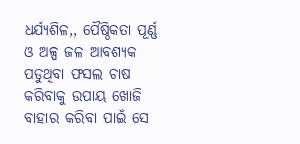ଧର୍ଯ୍ୟଶିଳ,, ପୈଷ୍ଠିକତା ପୂର୍ଣ୍ଣ ଓ ଅଳ୍ପ ଜଳ ଆବଶ୍ୟକ ପଡୁଥିବା ଫସଲ ଚାଷ କରିବାକୁ ଉପାୟ ଖୋଜି ବାହାର କରିବା ପାଇଁ ସେ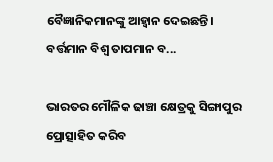ବୈଜ୍ଞାନିକମାନଙ୍କୁ ଆହ୍ୱାନ ଦେଇଛନ୍ତି। ବର୍ତ୍ତମାନ ବିଶ୍ୱ ତାପମାନ ବ...

ଭାରତର ମୌଳିକ ଢାଞ୍ଚା କ୍ଷେତ୍ରକୁ ସିଙ୍ଗାପୁର ପ୍ରୋତ୍ସାହିତ କରିବ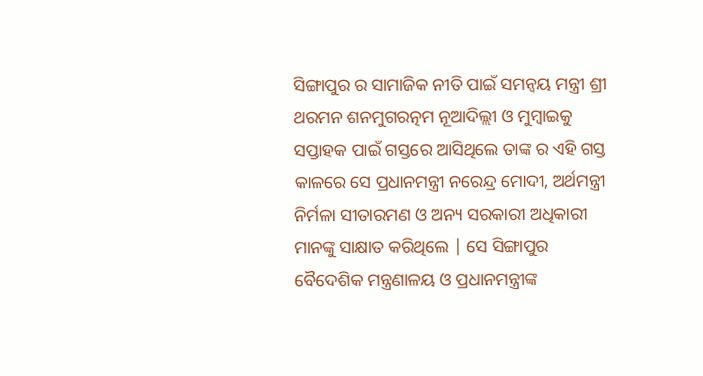ସିଙ୍ଗାପୁର ର ସାମାଜିକ ନୀତି ପାଇଁ ସମନ୍ଵୟ ମନ୍ତ୍ରୀ ଶ୍ରୀ ଥରମନ ଶନମୁଗରତ୍ନମ ନୂଆଦିଲ୍ଲୀ ଓ ମୁମ୍ବାଇକୁ ସପ୍ତାହକ ପାଇଁ ଗସ୍ତରେ ଆସିଥିଲେ ତାଙ୍କ ର ଏହି ଗସ୍ତ କାଳରେ ସେ ପ୍ରଧାନମନ୍ତ୍ରୀ ନରେନ୍ଦ୍ର ମୋଦୀ, ଅର୍ଥମନ୍ତ୍ରୀ ନିର୍ମଳା ସୀତାରମଣ ଓ ଅନ୍ୟ ସରକାରୀ ଅଧିକାରୀ ମାନଙ୍କୁ ସାକ୍ଷାତ କରିଥିଲେ | ସେ ସିଙ୍ଗାପୁର ବୈଦେଶିକ ମନ୍ତ୍ରଣାଳୟ ଓ ପ୍ରଧାନମନ୍ତ୍ରୀଙ୍କ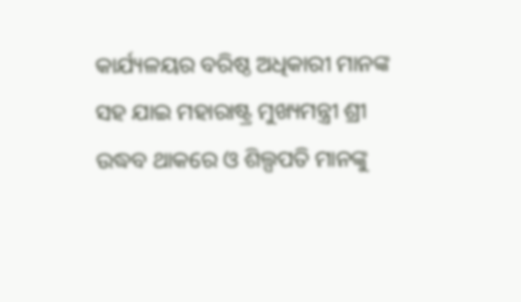କାର୍ଯ୍ୟଳୟର ବରିଷ୍ଠ ଅଧିକାରୀ ମାନଙ୍କ ସହ ଯାଇ ମହାରାଷ୍ଟ୍ର ମୁଖ୍ୟମନ୍ତ୍ରୀ ଶ୍ରୀ ଉଦ୍ଧବ ଥାକରେ ଓ ଶିଲ୍ପପତି ମାନଙ୍କୁ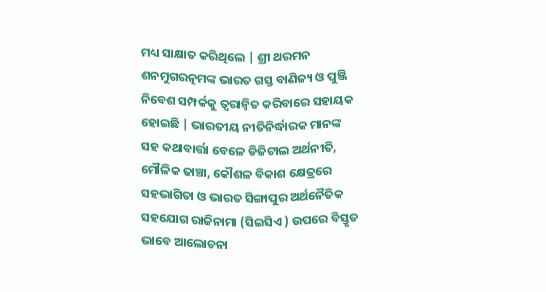ମଧ୍ୟ ସାକ୍ଷାତ କରିଥିଲେ | ଶ୍ରୀ ଥରମନ ଶନମୁଗରତ୍ନମଙ୍କ ଭାରତ ଗସ୍ତ ବାଣିଜ୍ୟ ଓ ପୁଞ୍ଜି ନିବେଶ ସମ୍ପର୍କକୁ ତ୍ୱରାନ୍ୱିତ କରିବାରେ ସହାୟକ ହୋଇଛି | ଭାରତୀୟ ନୀତିନିର୍ଦ୍ଧାରକ ମାନଙ୍କ ସହ କଥାବାର୍ତ୍ତା ବେଳେ ଡିଜିଟାଲ ଅର୍ଥନୀତି, ମୌଳିକ ଢାଞ୍ଚା, କୌଶଳ ବିକାଶ କ୍ଷେତ୍ରରେ ସହଭାଗିତା ଓ ଭାରତ ସିଙ୍ଗାପୁର ଅର୍ଥନୈତିକ ସହଯୋଗ ରାଜିନାମା (ସିଇସିଏ ) ଉପରେ ବିସ୍ତୃତ ଭାବେ ଆଲୋଚନା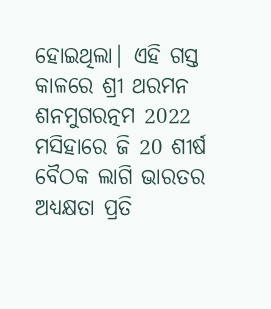ହୋଇଥିଲା| ଏହି ଗସ୍ତ କାଳରେ ଶ୍ରୀ ଥରମନ ଶନମୁଗରତ୍ନମ 2022 ମସିହାରେ ଜି 20 ଶୀର୍ଷ ବୈଠକ ଲାଗି ଭାରତର ଅଧ୍ୟକ୍ଷତା ପ୍ରତି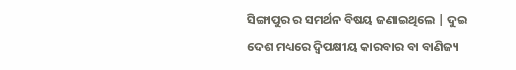ସିଙ୍ଗାପୁର ର ସମର୍ଥନ ବିଷୟ ଜଣାଇଥିଲେ | ଦୁଇ ଦେଶ ମଧ୍ୟରେ ଦ୍ଵିପକ୍ଷୀୟ କାରବାର ବା ବାଣିଜ୍ୟ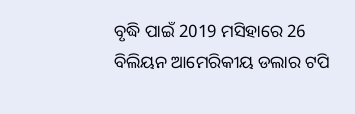ବୃଦ୍ଧି ପାଇଁ 2019 ମସିହାରେ 26 ବିଲିୟନ ଆମେରିକୀୟ ଡଲାର ଟପି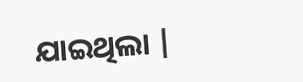ଯାଇଥିଲା |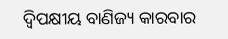ଦ୍ଵିପକ୍ଷୀୟ ବାଣିଜ୍ୟ କାରବାର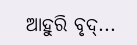ଆହୁରି ବୃଦ୍...